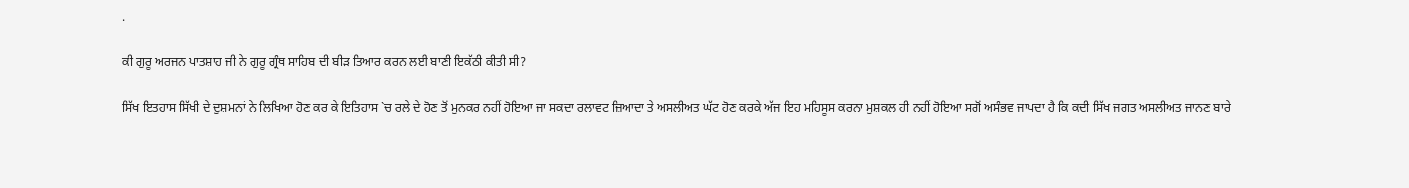.

ਕੀ ਗੁਰੂ ਅਰਜਨ ਪਾਤਸ਼ਾਹ ਜੀ ਨੇ ਗੁਰੂ ਗ੍ਰੰਥ ਸਾਹਿਬ ਦੀ ਬੀੜ ਤਿਆਰ ਕਰਨ ਲਈ ਬਾਣੀ ਇਕੱਠੀ ਕੀਤੀ ਸੀ?

ਸਿੱਖ ਇਤਹਾਸ ਸਿੱਖੀ ਦੇ ਦੁਸ਼ਮਨਾਂ ਨੇ ਲਿਖਿਆ ਹੋਣ ਕਰ ਕੇ ਇਤਿਹਾਸ `ਚ ਰਲੇ ਦੇ ਹੋਣ ਤੋਂ ਮੁਨਕਰ ਨਹੀਂ ਹੋਇਆ ਜਾ ਸਕਦਾ ਰਲਾਵਟ ਜ਼ਿਆਦਾ ਤੇ ਅਸਲੀਅਤ ਘੱਟ ਹੋਣ ਕਰਕੇ ਅੱਜ ਇਹ ਮਹਿਸੂਸ ਕਰਨਾ ਮੁਸ਼ਕਲ ਹੀ ਨਹੀਂ ਹੋਇਆ ਸਗੋਂ ਅਸੰਭਵ ਜਾਪਦਾ ਹੈ ਕਿ ਕਦੀ ਸਿੱਖ ਜਗਤ ਅਸਲੀਅਤ ਜਾਨਣ ਬਾਰੇ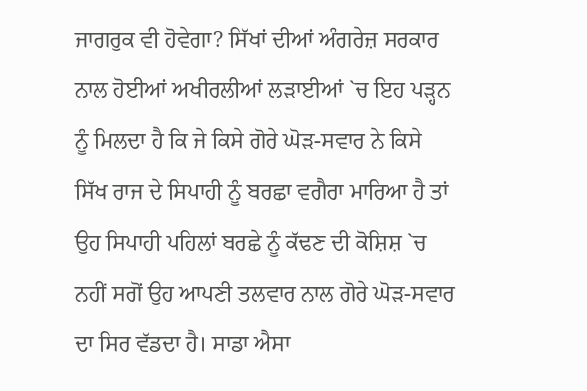ਜਾਗਰੁਕ ਵੀ ਹੋਵੇਗਾ? ਸਿੱਖਾਂ ਦੀਆਂ ਅੰਗਰੇਜ਼ ਸਰਕਾਰ ਨਾਲ ਹੋਈਆਂ ਅਖੀਰਲੀਆਂ ਲੜਾਈਆਂ `ਚ ਇਹ ਪੜ੍ਹਨ ਨੂੰ ਮਿਲਦਾ ਹੈ ਕਿ ਜੇ ਕਿਸੇ ਗੋਰੇ ਘੋੜ-ਸਵਾਰ ਨੇ ਕਿਸੇ ਸਿੱਖ ਰਾਜ ਦੇ ਸਿਪਾਹੀ ਨੂੰ ਬਰਛਾ ਵਗੈਰਾ ਮਾਰਿਆ ਹੈ ਤਾਂ ਉਹ ਸਿਪਾਹੀ ਪਹਿਲਾਂ ਬਰਛੇ ਨੂੰ ਕੱਢਣ ਦੀ ਕੋਸ਼ਿਸ਼ `ਚ ਨਹੀਂ ਸਗੋਂ ਉਹ ਆਪਣੀ ਤਲਵਾਰ ਨਾਲ ਗੋਰੇ ਘੋੜ-ਸਵਾਰ ਦਾ ਸਿਰ ਵੱਡਦਾ ਹੈ। ਸਾਡਾ ਐਸਾ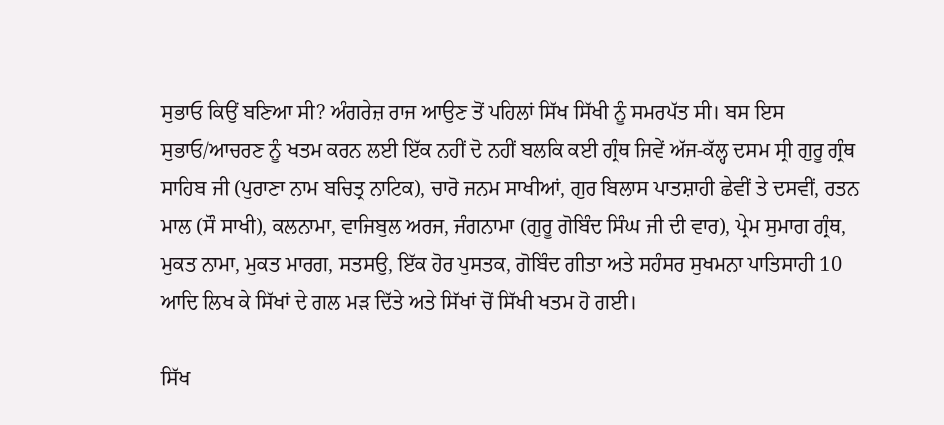ਸੁਭਾਓ ਕਿਉਂ ਬਣਿਆ ਸੀ? ਅੰਗਰੇਜ਼ ਰਾਜ ਆਉਣ ਤੋਂ ਪਹਿਲਾਂ ਸਿੱਖ ਸਿੱਖੀ ਨੂੰ ਸਮਰਪੱਤ ਸੀ। ਬਸ ਇਸ ਸੁਭਾਓ/ਆਚਰਣ ਨੂੰ ਖਤਮ ਕਰਨ ਲਈ ਇੱਕ ਨਹੀਂ ਦੋ ਨਹੀਂ ਬਲਕਿ ਕਈ ਗ੍ਰੰਥ ਜਿਵੇਂ ਅੱਜ-ਕੱਲ੍ਹ ਦਸਮ ਸ੍ਰੀ ਗੁਰੂ ਗ੍ਰੰਥ ਸਾਹਿਬ ਜੀ (ਪੁਰਾਣਾ ਨਾਮ ਬਚਿਤ੍ਰ ਨਾਟਿਕ), ਚਾਰੋ ਜਨਮ ਸਾਖੀਆਂ, ਗੁਰ ਬਿਲਾਸ ਪਾਤਸ਼ਾਹੀ ਛੇਵੀਂ ਤੇ ਦਸਵੀਂ, ਰਤਨ ਮਾਲ (ਸੌ ਸਾਖੀ), ਕਲਨਾਮਾ, ਵਾਜਿਬੁਲ ਅਰਜ, ਜੰਗਨਾਮਾ (ਗੁਰੂ ਗੋਬਿੰਦ ਸਿੰਘ ਜੀ ਦੀ ਵਾਰ), ਪ੍ਰੇਮ ਸੁਮਾਗ ਗ੍ਰੰਥ, ਮੁਕਤ ਨਾਮਾ, ਮੁਕਤ ਮਾਰਗ, ਸਤਸਉ, ਇੱਕ ਹੋਰ ਪੁਸਤਕ, ਗੋਬਿੰਦ ਗੀਤਾ ਅਤੇ ਸਹੰਸਰ ਸੁਖਮਨਾ ਪਾਤਿਸਾਹੀ 10 ਆਦਿ ਲਿਖ ਕੇ ਸਿੱਖਾਂ ਦੇ ਗਲ ਮੜ ਦਿੱਤੇ ਅਤੇ ਸਿੱਖਾਂ ਚੋਂ ਸਿੱਖੀ ਖਤਮ ਹੋ ਗਈ।

ਸਿੱਖ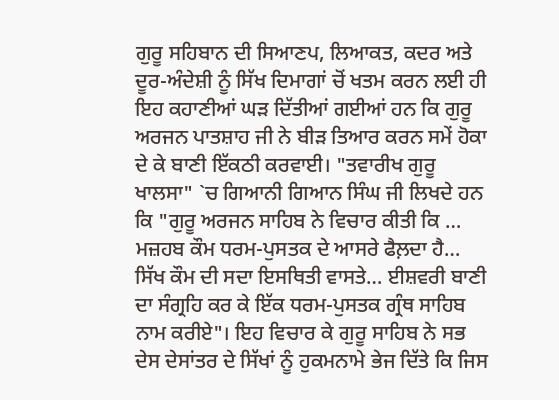ਗੁਰੂ ਸਹਿਬਾਨ ਦੀ ਸਿਆਣਪ, ਲਿਆਕਤ, ਕਦਰ ਅਤੇ ਦੂਰ-ਅੰਦੇਸ਼ੀ ਨੂੰ ਸਿੱਖ ਦਿਮਾਗਾਂ ਚੋਂ ਖਤਮ ਕਰਨ ਲਈ ਹੀ ਇਹ ਕਹਾਣੀਆਂ ਘੜ ਦਿੱਤੀਆਂ ਗਈਆਂ ਹਨ ਕਿ ਗੁਰੂ ਅਰਜਨ ਪਾਤਸ਼ਾਹ ਜੀ ਨੇ ਬੀੜ ਤਿਆਰ ਕਰਨ ਸਮੇਂ ਹੋਕਾ ਦੇ ਕੇ ਬਾਣੀ ਇੱਕਠੀ ਕਰਵਾਈ। "ਤਵਾਰੀਖ ਗੁਰੂ ਖਾਲਸਾ" `ਚ ਗਿਆਨੀ ਗਿਆਨ ਸਿੰਘ ਜੀ ਲਿਖਦੇ ਹਨ ਕਿ "ਗੁਰੂ ਅਰਜਨ ਸਾਹਿਬ ਨੇ ਵਿਚਾਰ ਕੀਤੀ ਕਿ … ਮਜ਼ਹਬ ਕੌਮ ਧਰਮ-ਪੁਸਤਕ ਦੇ ਆਸਰੇ ਫੈਲ਼ਦਾ ਹੈ… ਸਿੱਖ ਕੌਮ ਦੀ ਸਦਾ ਇਸਥਿਤੀ ਵਾਸਤੇ… ਈਸ਼ਵਰੀ ਬਾਣੀ ਦਾ ਸੰਗ੍ਰਹਿ ਕਰ ਕੇ ਇੱਕ ਧਰਮ-ਪੁਸਤਕ ਗ੍ਰੰਥ ਸਾਹਿਬ ਨਾਮ ਕਰੀਏ"। ਇਹ ਵਿਚਾਰ ਕੇ ਗੁਰੂ ਸਾਹਿਬ ਨੇ ਸਭ ਦੇਸ ਦੇਸਾਂਤਰ ਦੇ ਸਿੱਖਾਂ ਨੂੰ ਹੁਕਮਨਾਮੇ ਭੇਜ ਦਿੱਤੇ ਕਿ ਜਿਸ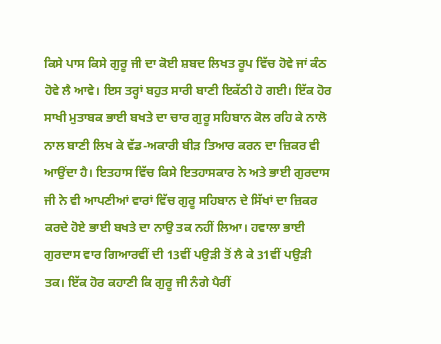ਕਿਸੇ ਪਾਸ ਕਿਸੇ ਗੁਰੂ ਜੀ ਦਾ ਕੋਈ ਸ਼ਬਦ ਲਿਖਤ ਰੂਪ ਵਿੱਚ ਹੋਵੇ ਜਾਂ ਕੰਠ ਹੋਵੇ ਲੈ ਆਵੇ। ਇਸ ਤਰ੍ਹਾਂ ਬਹੁਤ ਸਾਰੀ ਬਾਣੀ ਇਕੱਠੀ ਹੋ ਗਈ। ਇੱਕ ਹੋਰ ਸਾਖੀ ਮੁਤਾਬਕ ਭਾਈ ਬਖਤੇ ਦਾ ਚਾਰ ਗੁਰੂ ਸਹਿਬਾਨ ਕੋਲ ਰਹਿ ਕੇ ਨਾਲੋ ਨਾਲ ਬਾਣੀ ਲਿਖ ਕੇ ਵੱਡ-ਅਕਾਰੀ ਬੀੜ ਤਿਆਰ ਕਰਨ ਦਾ ਜ਼ਿਕਰ ਵੀ ਆਉਂਦਾ ਹੈ। ਇਤਹਾਸ ਵਿੱਚ ਕਿਸੇ ਇਤਹਾਸਕਾਰ ਨੇ ਅਤੇ ਭਾਈ ਗੁਰਦਾਸ ਜੀ ਨੇ ਵੀ ਆਪਣੀਆਂ ਵਾਰਾਂ ਵਿੱਚ ਗੁਰੂ ਸਹਿਬਾਨ ਦੇ ਸਿੱਖਾਂ ਦਾ ਜ਼ਿਕਰ ਕਰਦੇ ਹੋਏ ਭਾਈ ਬਖਤੇ ਦਾ ਨਾਉ ਤਕ ਨਹੀਂ ਲਿਆ। ਹਵਾਲਾ ਭਾਈ ਗੁਰਦਾਸ ਵਾਰ ਗਿਆਰਵੀਂ ਦੀ 13ਵੀਂ ਪਉੜੀ ਤੋਂ ਲੈ ਕੇ 31ਵੀਂ ਪਉੜੀ ਤਕ। ਇੱਕ ਹੋਰ ਕਹਾਣੀ ਕਿ ਗੁਰੂ ਜੀ ਨੰਗੇ ਪੈਰੀਂ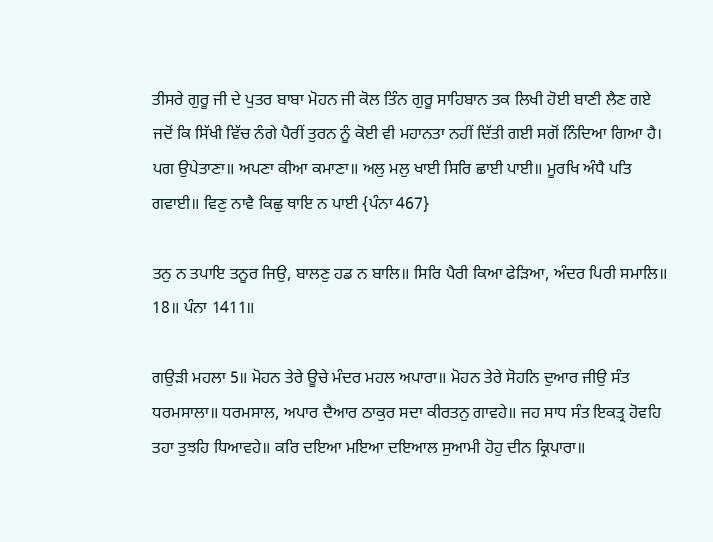ਤੀਸਰੇ ਗੁਰੂ ਜੀ ਦੇ ਪੁਤਰ ਬਾਬਾ ਮੋਹਨ ਜੀ ਕੋਲ ਤਿੰਨ ਗੁਰੂ ਸਾਹਿਬਾਨ ਤਕ ਲਿਖੀ ਹੋਈ ਬਾਣੀ ਲੈਣ ਗਏ ਜਦੋਂ ਕਿ ਸਿੱਖੀ ਵਿੱਚ ਨੰਗੇ ਪੈਰੀਂ ਤੁਰਨ ਨੂੰ ਕੋਈ ਵੀ ਮਹਾਨਤਾ ਨਹੀਂ ਦਿੱਤੀ ਗਈ ਸਗੋਂ ਨਿੰਦਿਆ ਗਿਆ ਹੈ। ਪਗ ਉਪੇਤਾਣਾ॥ ਅਪਣਾ ਕੀਆ ਕਮਾਣਾ॥ ਅਲੁ ਮਲੁ ਖਾਈ ਸਿਰਿ ਛਾਈ ਪਾਈ॥ ਮੂਰਖਿ ਅੰਧੈ ਪਤਿ ਗਵਾਈ॥ ਵਿਣੁ ਨਾਵੈ ਕਿਛੁ ਥਾਇ ਨ ਪਾਈ {ਪੰਨਾ 467}

ਤਨੁ ਨ ਤਪਾਇ ਤਨੂਰ ਜਿਉ, ਬਾਲਣੁ ਹਡ ਨ ਬਾਲਿ॥ ਸਿਰਿ ਪੈਰੀ ਕਿਆ ਫੇੜਿਆ, ਅੰਦਰ ਪਿਰੀ ਸਮਾਲਿ॥ 18॥ ਪੰਨਾ 1411॥

ਗਉੜੀ ਮਹਲਾ 5॥ ਮੋਹਨ ਤੇਰੇ ਊਚੇ ਮੰਦਰ ਮਹਲ ਅਪਾਰਾ॥ ਮੋਹਨ ਤੇਰੇ ਸੋਹਨਿ ਦੁਆਰ ਜੀਉ ਸੰਤ ਧਰਮਸਾਲਾ॥ ਧਰਮਸਾਲ, ਅਪਾਰ ਦੈਆਰ ਠਾਕੁਰ ਸਦਾ ਕੀਰਤਨੁ ਗਾਵਹੇ॥ ਜਹ ਸਾਧ ਸੰਤ ਇਕਤ੍ਰ ਹੋਵਹਿ ਤਹਾ ਤੁਝਹਿ ਧਿਆਵਹੇ॥ ਕਰਿ ਦਇਆ ਮਇਆ ਦਇਆਲ ਸੁਆਮੀ ਹੋਹੁ ਦੀਨ ਕ੍ਰਿਪਾਰਾ॥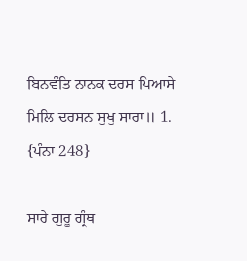ਬਿਨਵੰਤਿ ਨਾਨਕ ਦਰਸ ਪਿਆਸੇ ਮਿਲਿ ਦਰਸਨ ਸੁਖੁ ਸਾਰਾ॥ 1. {ਪੰਨਾ 248}

ਸਾਰੇ ਗੁਰੂ ਗ੍ਰੰਥ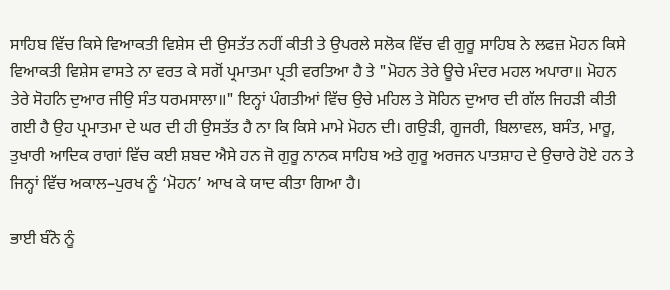ਸਾਹਿਬ ਵਿੱਚ ਕਿਸੇ ਵਿਆਕਤੀ ਵਿਸ਼ੇਸ ਦੀ ਉਸਤੱਤ ਨਹੀਂ ਕੀਤੀ ਤੇ ਉਪਰਲੇ ਸਲੋਕ ਵਿੱਚ ਵੀ ਗੁਰੂ ਸਾਹਿਬ ਨੇ ਲਫਜ਼ ਮੋਹਨ ਕਿਸੇ ਵਿਆਕਤੀ ਵਿਸ਼ੇਸ ਵਾਸਤੇ ਨਾ ਵਰਤ ਕੇ ਸਗੋਂ ਪ੍ਰਮਾਤਮਾ ਪ੍ਰਤੀ ਵਰਤਿਆ ਹੈ ਤੇ "ਮੋਹਨ ਤੇਰੇ ਊਚੇ ਮੰਦਰ ਮਹਲ ਅਪਾਰਾ॥ ਮੋਹਨ ਤੇਰੇ ਸੋਹਨਿ ਦੁਆਰ ਜੀਉ ਸੰਤ ਧਰਮਸਾਲਾ॥" ਇਨ੍ਹਾਂ ਪੰਗਤੀਆਂ ਵਿੱਚ ਉਚੇ ਮਹਿਲ ਤੇ ਸੋਹਿਨ ਦੁਆਰ ਦੀ ਗੱਲ ਜਿਹੜੀ ਕੀਤੀ ਗਈ ਹੈ ਉਹ ਪ੍ਰਮਾਤਮਾ ਦੇ ਘਰ ਦੀ ਹੀ ਉਸਤੱਤ ਹੈ ਨਾ ਕਿ ਕਿਸੇ ਮਾਮੇ ਮੋਹਨ ਦੀ। ਗਉੜੀ, ਗੂਜਰੀ, ਬਿਲਾਵਲ, ਬਸੰਤ, ਮਾਰੂ, ਤੁਖਾਰੀ ਆਦਿਕ ਰਾਗਾਂ ਵਿੱਚ ਕਈ ਸ਼ਬਦ ਐਸੇ ਹਨ ਜੋ ਗੁਰੂ ਨਾਨਕ ਸਾਹਿਬ ਅਤੇ ਗੁਰੂ ਅਰਜਨ ਪਾਤਸ਼ਾਹ ਦੇ ਉਚਾਰੇ ਹੋਏ ਹਨ ਤੇ ਜਿਨ੍ਹਾਂ ਵਿੱਚ ਅਕਾਲ–ਪੁਰਖ ਨੂੰ ‘ਮੋਹਨ’ ਆਖ ਕੇ ਯਾਦ ਕੀਤਾ ਗਿਆ ਹੈ।

ਭਾਈ ਬੰਨੋ ਨੂੰ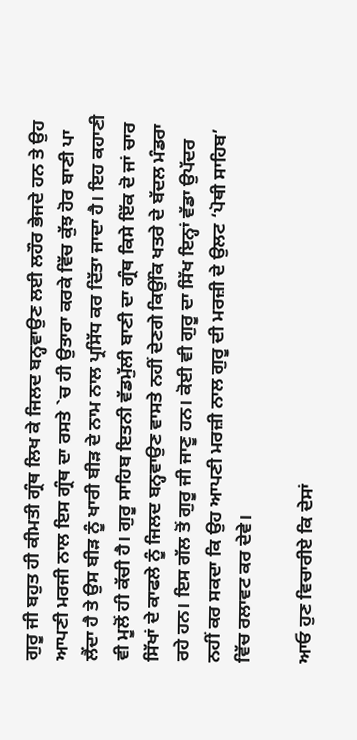ਗੁਰੂ ਜੀ ਬਹੁਤ ਹੀ ਕੀਮਤੀ ਗ੍ਰੰਥ ਲਿਖ ਕੇ ਜਿਲਦ ਬਨ੍ਹਵਾਉਣ ਲਈ ਲਹੌਰ ਭੇਜਦੇ ਹਨ ਤੇ ਉਹ ਆਪਣੀ ਮਰਜੀ ਨਾਲ ਇਸ ਗ੍ਰੰਥ ਦਾ ਰਸਤੇ `ਚ ਹੀ ਉਤਾਰਾ ਕਰਕੇ ਵਿੱਚ ਕੁੱਝ ਹੋਰ ਬਾਣੀ ਪਾ ਲੈਂਦਾ ਹੈ ਤੇ ਉਸ ਬੀੜ ਨੂੰ ਖਾਰੀ ਬੀੜ ਦੇ ਨਾਮ ਨਾਲ ਪ੍ਰਸਿੱਧ ਕਰ ਦਿੱਤਾ ਜਾਦਾ ਹੈ। ਇਹ ਕਹਾਣੀ ਵੀ ਮੂਲੋਂ ਹੀ ਕੱਚੀ ਹੈ। ਗੁਰੂ ਸਾਹਿਬ ਇਤਨੀ ਵੱਡਮੁੱਲੀ ਬਾਣੀ ਦਾ ਗ੍ਰੰਥ ਕਿਸੇ ਇੱਕ ਦੋ ਜਾਂ ਚਾਰ ਸਿੱਖਾਂ ਦੇ ਕਾਫਲੇ ਨੂੰ ਜਿਲਦ ਬਨ੍ਹਵਾਉਣ ਵਾਸਤੇ ਨਹੀਂ ਦੇਣਗੇ ਕਿਉਂਕਿ ਖਤਰੇ ਦੇ ਬੱਦਲ ਮੰਡਰਾ ਰਹੇ ਹਨ। ਇਸ ਗੱਲ ਤੋਂ ਗੁਰੂ ਜੀ ਜਾਣੂ ਹਨ। ਕੋਈ ਵੀ ਗੁਰੂ ਦਾ ਸਿੱਖ ਇਨ੍ਹਾਂ ਵੱਡਾ ਉਪੱਦਰ ਨਹੀਂ ਕਰ ਸਕਦਾ ਕਿ ਉਹ ਆਪਣੀ ਮਰਜ਼ੀ ਨਾਲ ਗੁਰੂ ਦੀ ਮਰਜ਼ੀ ਦੇ ਉਲਟ ‘ਪੋਥੀ ਸਾਹਿਬ’ ਵਿੱਚ ਰਲਾਵਟ ਕਰ ਦੇਵੇ।

ਆਓ ਹੁਣ ਵਿਚਾਰੀਏ ਕਿ ਦੇਸਾਂ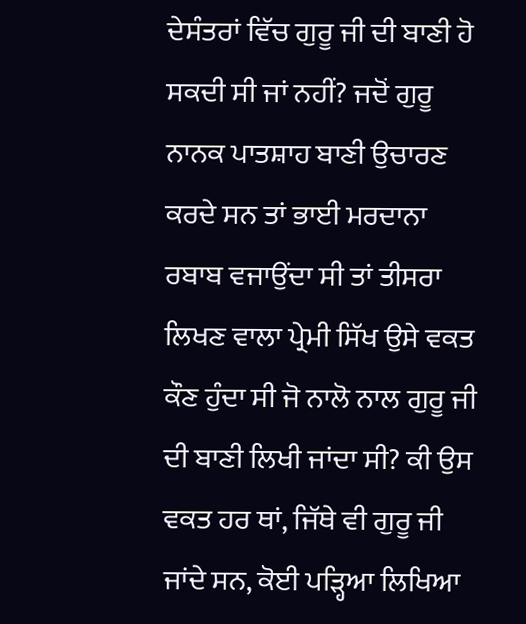ਦੇਸੰਤਰਾਂ ਵਿੱਚ ਗੁਰੂ ਜੀ ਦੀ ਬਾਣੀ ਹੋ ਸਕਦੀ ਸੀ ਜਾਂ ਨਹੀਂ? ਜਦੋਂ ਗੁਰੂ ਨਾਨਕ ਪਾਤਸ਼ਾਹ ਬਾਣੀ ਉਚਾਰਣ ਕਰਦੇ ਸਨ ਤਾਂ ਭਾਈ ਮਰਦਾਨਾ ਰਬਾਬ ਵਜਾਉਂਦਾ ਸੀ ਤਾਂ ਤੀਸਰਾ ਲਿਖਣ ਵਾਲਾ ਪ੍ਰੇਮੀ ਸਿੱਖ ਉਸੇ ਵਕਤ ਕੌਣ ਹੁੰਦਾ ਸੀ ਜੋ ਨਾਲੋ ਨਾਲ ਗੁਰੂ ਜੀ ਦੀ ਬਾਣੀ ਲਿਖੀ ਜਾਂਦਾ ਸੀ? ਕੀ ਉਸ ਵਕਤ ਹਰ ਥਾਂ, ਜਿੱਥੇ ਵੀ ਗੁਰੂ ਜੀ ਜਾਂਦੇ ਸਨ, ਕੋਈ ਪੜ੍ਹਿਆ ਲਿਖਿਆ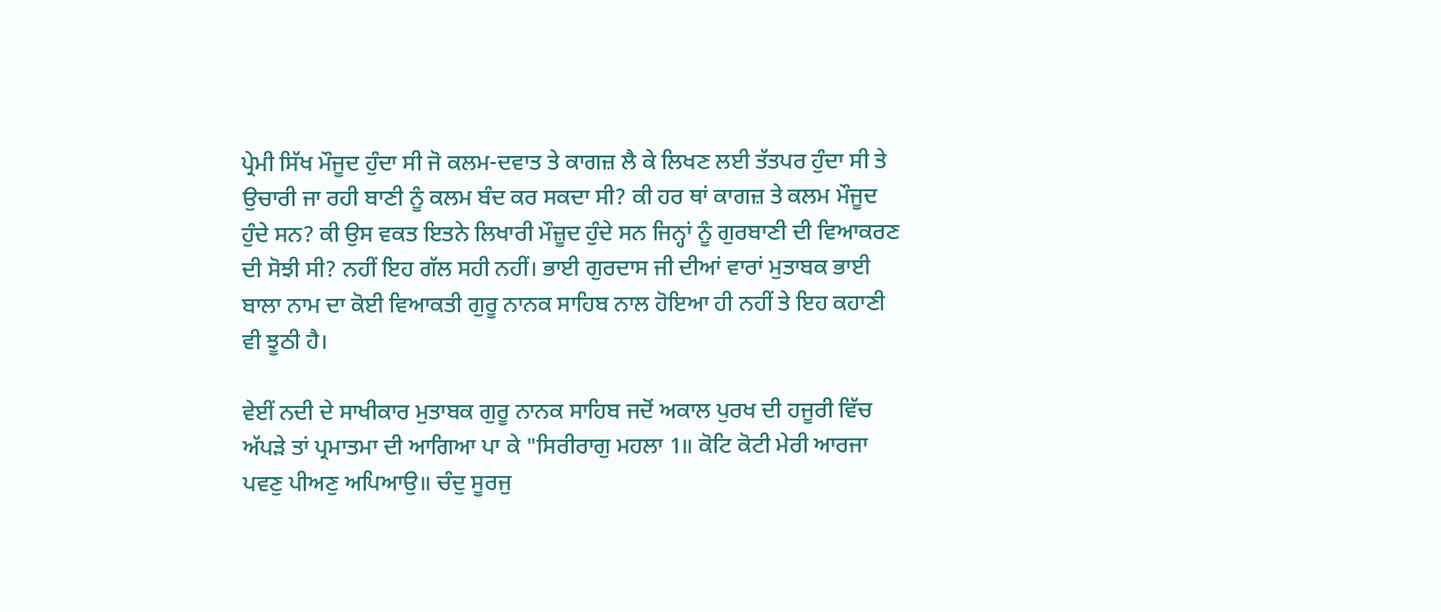ਪ੍ਰੇਮੀ ਸਿੱਖ ਮੌਜੂਦ ਹੁੰਦਾ ਸੀ ਜੋ ਕਲਮ-ਦਵਾਤ ਤੇ ਕਾਗਜ਼ ਲੈ ਕੇ ਲਿਖਣ ਲਈ ਤੱਤਪਰ ਹੁੰਦਾ ਸੀ ਤੇ ਉਚਾਰੀ ਜਾ ਰਹੀ ਬਾਣੀ ਨੂੰ ਕਲਮ ਬੰਦ ਕਰ ਸਕਦਾ ਸੀ? ਕੀ ਹਰ ਥਾਂ ਕਾਗਜ਼ ਤੇ ਕਲਮ ਮੌਜੂਦ ਹੁੰਦੇ ਸਨ? ਕੀ ਉਸ ਵਕਤ ਇਤਨੇ ਲਿਖਾਰੀ ਮੌਜ਼ੂਦ ਹੁੰਦੇ ਸਨ ਜਿਨ੍ਹਾਂ ਨੂੰ ਗੁਰਬਾਣੀ ਦੀ ਵਿਆਕਰਣ ਦੀ ਸੋਝੀ ਸੀ? ਨਹੀਂ ਇਹ ਗੱਲ ਸਹੀ ਨਹੀਂ। ਭਾਈ ਗੁਰਦਾਸ ਜੀ ਦੀਆਂ ਵਾਰਾਂ ਮੁਤਾਬਕ ਭਾਈ ਬਾਲਾ ਨਾਮ ਦਾ ਕੋਈ ਵਿਆਕਤੀ ਗੁਰੂ ਨਾਨਕ ਸਾਹਿਬ ਨਾਲ ਹੋਇਆ ਹੀ ਨਹੀਂ ਤੇ ਇਹ ਕਹਾਣੀ ਵੀ ਝੂਠੀ ਹੈ।

ਵੇਈਂ ਨਦੀ ਦੇ ਸਾਖੀਕਾਰ ਮੁਤਾਬਕ ਗੁਰੂ ਨਾਨਕ ਸਾਹਿਬ ਜਦੋਂ ਅਕਾਲ ਪੁਰਖ ਦੀ ਹਜੂਰੀ ਵਿੱਚ ਅੱਪੜੇ ਤਾਂ ਪ੍ਰਮਾਤਮਾ ਦੀ ਆਗਿਆ ਪਾ ਕੇ "ਸਿਰੀਰਾਗੁ ਮਹਲਾ 1॥ ਕੋਟਿ ਕੋਟੀ ਮੇਰੀ ਆਰਜਾ ਪਵਣੁ ਪੀਅਣੁ ਅਪਿਆਉ॥ ਚੰਦੁ ਸੂਰਜੁ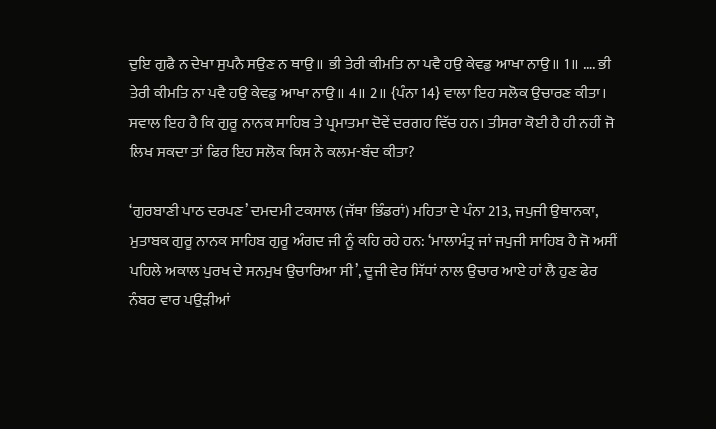ਦੁਇ ਗੁਫੈ ਨ ਦੇਖਾ ਸੁਪਨੈ ਸਉਣ ਨ ਥਾਉ॥ ਭੀ ਤੇਰੀ ਕੀਮਤਿ ਨਾ ਪਵੈ ਹਉ ਕੇਵਡੁ ਆਖਾ ਨਾਉ॥ 1॥ …. ਭੀ ਤੇਰੀ ਕੀਮਤਿ ਨਾ ਪਵੈ ਹਉ ਕੇਵਡੁ ਆਖਾ ਨਾਉ॥ 4॥ 2॥ {ਪੰਨਾ 14} ਵਾਲਾ ਇਹ ਸਲੋਕ ਉਚਾਰਣ ਕੀਤਾ। ਸਵਾਲ ਇਹ ਹੈ ਕਿ ਗੁਰੂ ਨਾਨਕ ਸਾਹਿਬ ਤੇ ਪ੍ਰਮਾਤਮਾ ਦੋਵੇਂ ਦਰਗਹ ਵਿੱਚ ਹਨ। ਤੀਸਰਾ ਕੋਈ ਹੈ ਹੀ ਨਹੀਂ ਜੋ ਲਿਖ ਸਕਦਾ ਤਾਂ ਫਿਰ ਇਹ ਸਲੋਕ ਕਿਸ ਨੇ ਕਲਮ-ਬੰਦ ਕੀਤਾ?

‘ਗੁਰਬਾਣੀ ਪਾਠ ਦਰਪਣ’ ਦਮਦਮੀ ਟਕਸਾਲ (ਜੱਥਾ ਭਿੰਡਰਾਂ) ਮਹਿਤਾ ਦੇ ਪੰਨਾ 213, ਜਪੁਜੀ ਉਥਾਨਕਾ, ਮੁਤਾਬਕ ਗੁਰੂ ਨਾਨਕ ਸਾਹਿਬ ਗੁਰੂ ਅੰਗਦ ਜੀ ਨੂੰ ਕਹਿ ਰਹੇ ਹਨ: ‘ਮਾਲਾਮੰਤ੍ਰ ਜਾਂ ਜਪੁਜੀ ਸਾਹਿਬ ਹੈ ਜੋ ਅਸੀਂ ਪਹਿਲੇ ਅਕਾਲ ਪੁਰਖ ਦੇ ਸਨਮੁਖ ਉਚਾਰਿਆ ਸੀ’, ਦੂਜੀ ਵੇਰ ਸਿੱਧਾਂ ਨਾਲ ਉਚਾਰ ਆਏ ਹਾਂ ਲੈ ਹੁਣ ਫੇਰ ਨੰਬਰ ਵਾਰ ਪਉੜੀਆਂ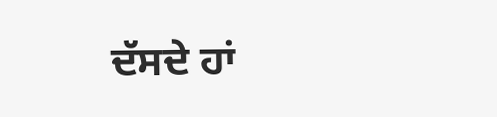ਦੱਸਦੇ ਹਾਂ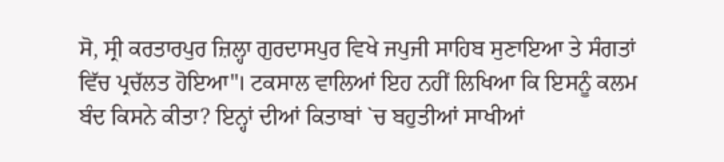ਸੋ, ਸ੍ਰੀ ਕਰਤਾਰਪੁਰ ਜ਼ਿਲ੍ਹਾ ਗੁਰਦਾਸਪੁਰ ਵਿਖੇ ਜਪੁਜੀ ਸਾਹਿਬ ਸੁਣਾਇਆ ਤੇ ਸੰਗਤਾਂ ਵਿੱਚ ਪ੍ਰਚੱਲਤ ਹੋਇਆ"। ਟਕਸਾਲ ਵਾਲਿਆਂ ਇਹ ਨਹੀਂ ਲਿਖਿਆ ਕਿ ਇਸਨੂੰ ਕਲਮ ਬੰਦ ਕਿਸਨੇ ਕੀਤਾ? ਇਨ੍ਹਾਂ ਦੀਆਂ ਕਿਤਾਬਾਂ `ਚ ਬਹੁਤੀਆਂ ਸਾਖੀਆਂ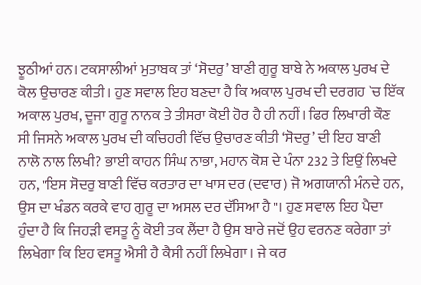ਝੂਠੀਆਂ ਹਨ। ਟਕਸਾਲੀਆਂ ਮੁਤਾਬਕ ਤਾਂ ‘ਸੋਦਰੁ’ ਬਾਣੀ ਗੁਰੂ ਬਾਬੇ ਨੇ ਅਕਾਲ ਪੁਰਖ ਦੇ ਕੋਲ ਉਚਾਰਣ ਕੀਤੀ। ਹੁਣ ਸਵਾਲ ਇਹ ਬਣਦਾ ਹੈ ਕਿ ਅਕਾਲ ਪੁਰਖ ਦੀ ਦਰਗਹ `ਚ ਇੱਕ ਅਕਾਲ ਪੁਰਖ, ਦੂਜਾ ਗੁਰੂ ਨਾਨਕ ਤੇ ਤੀਸਰਾ ਕੋਈ ਹੋਰ ਹੈ ਹੀ ਨਹੀਂ। ਫਿਰ ਲਿਖਾਰੀ ਕੌਣ ਸੀ ਜਿਸਨੇ ਅਕਾਲ ਪੁਰਖ ਦੀ ਕਚਿਹਰੀ ਵਿੱਚ ਉਚਾਰਣ ਕੀਤੀ ‘ਸੋਦਰੁ’ ਦੀ ਇਹ ਬਾਣੀ ਨਾਲੋ ਨਾਲ ਲਿਖੀ? ਭਾਈ ਕਾਹਨ ਸਿੰਘ ਨਾਭਾ, ਮਹਾਨ ਕੋਸ਼ ਦੇ ਪੰਨਾ 232 ਤੇ ਇਉਂ ਲਿਖਦੇ ਹਨ, "ਇਸ ਸੋਦਰੁ ਬਾਣੀ ਵਿੱਚ ਕਰਤਾਰ ਦਾ ਖਾਸ ਦਰ (ਦਵਾਰ) ਜੋ ਅਗਯਾਨੀ ਮੰਨਦੇ ਹਨ, ਉਸ ਦਾ ਖੰਡਨ ਕਰਕੇ ਵਾਹ ਗੁਰੂ ਦਾ ਅਸਲ ਦਰ ਦੱਸਿਆ ਹੈ"। ਹੁਣ ਸਵਾਲ ਇਹ ਪੈਦਾ ਹੁੰਦਾ ਹੈ ਕਿ ਜਿਹੜੀ ਵਸਤੂ ਨੂੰ ਕੋਈ ਤਕ ਲੈਂਦਾ ਹੈ ਉਸ ਬਾਰੇ ਜਦੋਂ ਉਹ ਵਰਨਣ ਕਰੇਗਾ ਤਾਂ ਲਿਖੇਗਾ ਕਿ ਇਹ ਵਸਤੂ ਐਸੀ ਹੈ ਕੈਸੀ ਨਹੀਂ ਲਿਖੇਗਾ। ਜੇ ਕਰ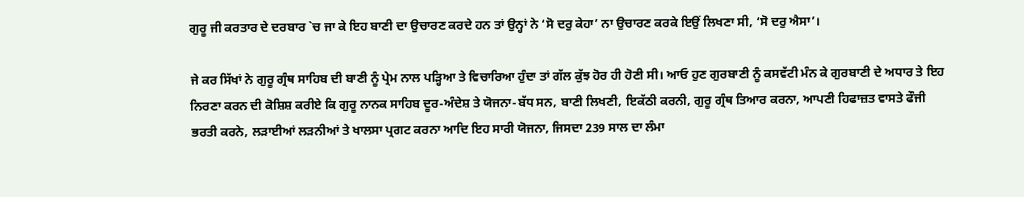ਗੁਰੂ ਜੀ ਕਰਤਾਰ ਦੇ ਦਰਬਾਰ `ਚ ਜਾ ਕੇ ਇਹ ਬਾਣੀ ਦਾ ਉਚਾਰਣ ਕਰਦੇ ਹਨ ਤਾਂ ਉਨ੍ਹਾਂ ਨੇ ‘ਸੋ ਦਰੁ ਕੇਹਾ’ ਨਾ ਉਚਾਰਣ ਕਰਕੇ ਇਉਂ ਲਿਖਣਾ ਸੀ, ‘ਸੋ ਦਰੁ ਐਸਾ’।

ਜੇ ਕਰ ਸਿੱਖਾਂ ਨੇ ਗੁਰੂ ਗ੍ਰੰਥ ਸਾਹਿਬ ਦੀ ਬਾਣੀ ਨੂੰ ਪ੍ਰੇਮ ਨਾਲ ਪੜ੍ਹਿਆ ਤੇ ਵਿਚਾਰਿਆ ਹੁੰਦਾ ਤਾਂ ਗੱਲ ਕੁੱਝ ਹੋਰ ਹੀ ਹੋਣੀ ਸੀ। ਆਓ ਹੁਣ ਗੁਰਬਾਣੀ ਨੂੰ ਕਸਵੱਟੀ ਮੰਨ ਕੇ ਗੁਰਬਾਣੀ ਦੇ ਅਧਾਰ ਤੇ ਇਹ ਨਿਰਣਾ ਕਰਨ ਦੀ ਕੋਸ਼ਿਸ਼ ਕਰੀਏ ਕਿ ਗੁਰੂ ਨਾਨਕ ਸਾਹਿਬ ਦੂਰ-ਅੰਦੇਸ਼ ਤੇ ਯੋਜਨਾ-ਬੱਧ ਸਨ, ਬਾਣੀ ਲਿਖਣੀ, ਇਕੱਠੀ ਕਰਨੀ, ਗੁਰੂ ਗ੍ਰੰਥ ਤਿਆਰ ਕਰਨਾ, ਆਪਣੀ ਹਿਫਾਜ਼ਤ ਵਾਸਤੇ ਫੌਜੀ ਭਰਤੀ ਕਰਨੇ, ਲੜਾਈਆਂ ਲੜਨੀਆਂ ਤੇ ਖਾਲਸਾ ਪ੍ਰਗਟ ਕਰਨਾ ਆਦਿ ਇਹ ਸਾਰੀ ਯੋਜਨਾ, ਜਿਸਦਾ 239 ਸਾਲ ਦਾ ਲੰਮਾ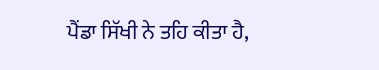ਪੈਂਡਾ ਸਿੱਖੀ ਨੇ ਤਹਿ ਕੀਤਾ ਹੈ,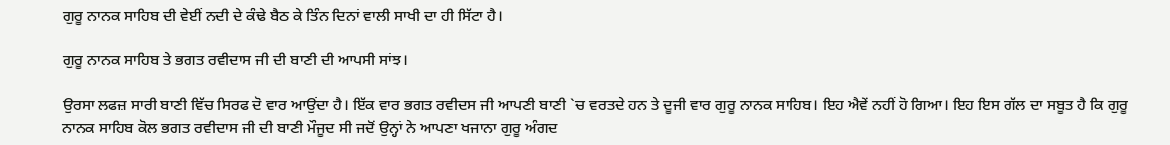ਗੁਰੂ ਨਾਨਕ ਸਾਹਿਬ ਦੀ ਵੇਈਂ ਨਦੀ ਦੇ ਕੰਢੇ ਬੈਠ ਕੇ ਤਿੰਨ ਦਿਨਾਂ ਵਾਲੀ ਸਾਖੀ ਦਾ ਹੀ ਸਿੱਟਾ ਹੈ।

ਗੁਰੂ ਨਾਨਕ ਸਾਹਿਬ ਤੇ ਭਗਤ ਰਵੀਦਾਸ ਜੀ ਦੀ ਬਾਣੀ ਦੀ ਆਪਸੀ ਸਾਂਝ।

ਉਰਸਾ ਲਫਜ਼ ਸਾਰੀ ਬਾਣੀ ਵਿੱਚ ਸਿਰਫ ਦੋ ਵਾਰ ਆਉਂਦਾ ਹੈ। ਇੱਕ ਵਾਰ ਭਗਤ ਰਵੀਦਸ ਜੀ ਆਪਣੀ ਬਾਣੀ `ਚ ਵਰਤਦੇ ਹਨ ਤੇ ਦੂਜੀ ਵਾਰ ਗੁਰੂ ਨਾਨਕ ਸਾਹਿਬ। ਇਹ ਐਵੇਂ ਨਹੀਂ ਹੋ ਗਿਆ। ਇਹ ਇਸ ਗੱਲ ਦਾ ਸਬੂਤ ਹੈ ਕਿ ਗੁਰੂ ਨਾਨਕ ਸਾਹਿਬ ਕੋਲ ਭਗਤ ਰਵੀਦਾਸ ਜੀ ਦੀ ਬਾਣੀ ਮੌਜੂਦ ਸੀ ਜਦੋਂ ਉਨ੍ਹਾਂ ਨੇ ਆਪਣਾ ਖਜਾਨਾ ਗੁਰੂ ਅੰਗਦ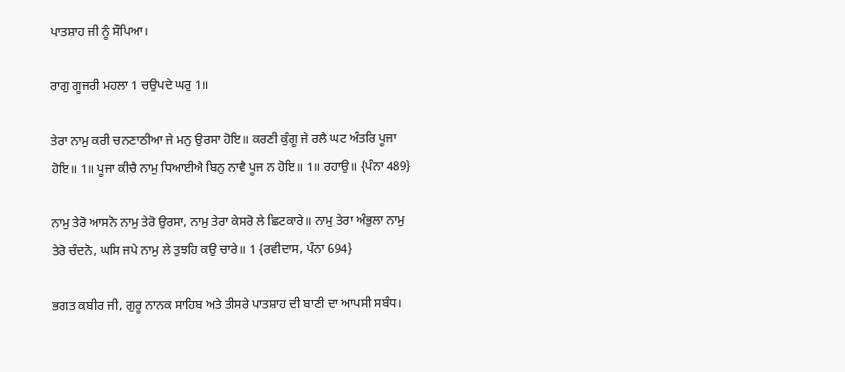ਪਾਤਸ਼ਾਹ ਜੀ ਨੂੰ ਸੌਪਿਆ।

ਰਾਗੁ ਗੂਜਰੀ ਮਹਲਾ 1 ਚਉਪਦੇ ਘਰੁ 1॥

ਤੇਰਾ ਨਾਮੁ ਕਰੀ ਚਨਣਾਠੀਆ ਜੇ ਮਨੁ ਉਰਸਾ ਹੋਇ॥ ਕਰਣੀ ਕੁੰਗੂ ਜੇ ਰਲੈ ਘਟ ਅੰਤਰਿ ਪੂਜਾ ਹੋਇ॥ 1॥ ਪੂਜਾ ਕੀਚੈ ਨਾਮੁ ਧਿਆਈਐ ਬਿਨੁ ਨਾਵੈ ਪੂਜ ਨ ਹੋਇ॥ 1॥ ਰਹਾਉ॥ {ਪੰਨਾ 489}

ਨਾਮੁ ਤੇਰੋ ਆਸਨੋ ਨਾਮੁ ਤੇਰੋ ਉਰਸਾ, ਨਾਮੁ ਤੇਰਾ ਕੇਸਰੋ ਲੇ ਛਿਟਕਾਰੇ॥ ਨਾਮੁ ਤੇਰਾ ਅੰਭੁਲਾ ਨਾਮੁ ਤੇਰੋ ਚੰਦਨੋ, ਘਸਿ ਜਪੇ ਨਾਮੁ ਲੇ ਤੁਝਹਿ ਕਉ ਚਾਰੇ॥ 1 {ਰਵੀਦਾਸ, ਪੰਨਾ 694}

ਭਗਤ ਕਬੀਰ ਜੀ, ਗੁਰੂ ਨਾਨਕ ਸਾਹਿਬ ਅਤੇ ਤੀਸਰੇ ਪਾਤਸ਼ਾਹ ਦੀ ਬਾਣੀ ਦਾ ਆਪਸੀ ਸਬੰਧ।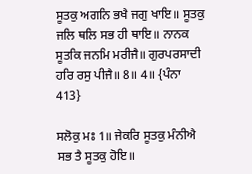ਸੂਤਕੁ ਅਗਨਿ ਭਖੈ ਜਗੁ ਖਾਇ॥ ਸੂਤਕੁ ਜਲਿ ਥਲਿ ਸਭ ਹੀ ਥਾਇ॥ ਨਾਨਕ ਸੂਤਕਿ ਜਨਮਿ ਮਰੀਜੈ॥ ਗੁਰਪਰਸਾਦੀ ਹਰਿ ਰਸੁ ਪੀਜੈ॥ 8॥ 4॥ {ਪੰਨਾ 413}

ਸਲੋਕੁ ਮਃ 1॥ ਜੇਕਰਿ ਸੂਤਕੁ ਮੰਨੀਐ ਸਭ ਤੈ ਸੂਤਕੁ ਹੋਇ॥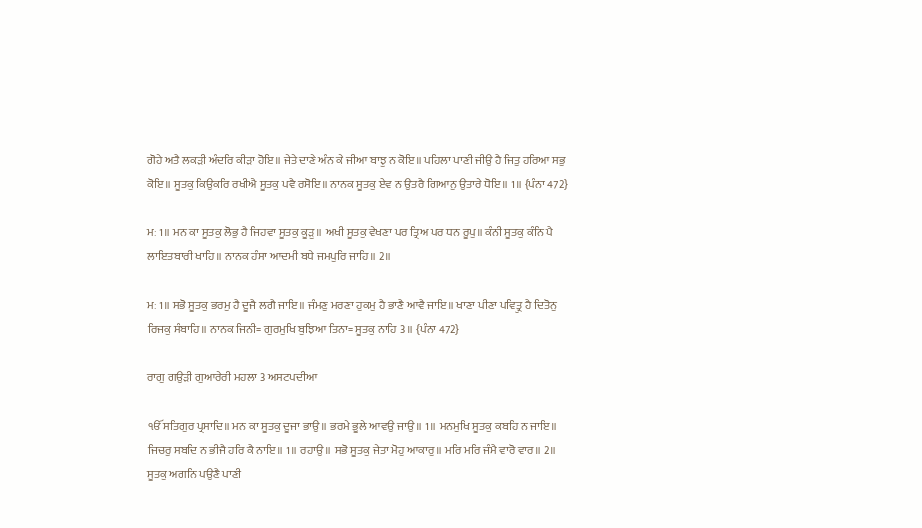ਗੋਹੇ ਅਤੈ ਲਕੜੀ ਅੰਦਰਿ ਕੀੜਾ ਹੋਇ॥ ਜੇਤੇ ਦਾਣੇ ਅੰਨ ਕੇ ਜੀਆ ਬਾਝੁ ਨ ਕੋਇ॥ ਪਹਿਲਾ ਪਾਣੀ ਜੀਉ ਹੈ ਜਿਤੁ ਹਰਿਆ ਸਭੁ ਕੋਇ॥ ਸੂਤਕੁ ਕਿਉਕਰਿ ਰਖੀਐ ਸੂਤਕੁ ਪਵੈ ਰਸੋਇ॥ ਨਾਨਕ ਸੂਤਕੁ ਏਵ ਨ ਉਤਰੈ ਗਿਆਨੁ ਉਤਾਰੇ ਧੋਇ॥ 1॥ {ਪੰਨਾ 472}

ਮਃ 1॥ ਮਨ ਕਾ ਸੂਤਕੁ ਲੋਭੁ ਹੈ ਜਿਹਵਾ ਸੂਤਕੁ ਕੂੜੁ॥ ਅਖੀ ਸੂਤਕੁ ਵੇਖਣਾ ਪਰ ਤ੍ਰਿਅ ਪਰ ਧਨ ਰੂਪੁ॥ ਕੰਨੀ ਸੂਤਕੁ ਕੰਨਿ ਪੈ ਲਾਇਤਬਾਰੀ ਖਾਹਿ॥ ਨਾਨਕ ਹੰਸਾ ਆਦਮੀ ਬਧੇ ਜਮਪੁਰਿ ਜਾਹਿ॥ 2॥

ਮਃ 1॥ ਸਭੋ ਸੂਤਕੁ ਭਰਮੁ ਹੈ ਦੂਜੈ ਲਗੈ ਜਾਇ॥ ਜੰਮਣੁ ਮਰਣਾ ਹੁਕਮੁ ਹੈ ਭਾਣੈ ਆਵੈ ਜਾਇ॥ ਖਾਣਾ ਪੀਣਾ ਪਵਿਤ੍ਰੁ ਹੈ ਦਿਤੋਨੁ ਰਿਜਕੁ ਸੰਬਾਹਿ॥ ਨਾਨਕ ਜਿਨੀ= ਗੁਰਮੁਖਿ ਬੁਝਿਆ ਤਿਨਾ= ਸੂਤਕੁ ਨਾਹਿ 3॥ {ਪੰਨਾ 472}

ਰਾਗੁ ਗਉੜੀ ਗੁਆਰੇਰੀ ਮਹਲਾ 3 ਅਸਟਪਦੀਆ

ੴ ਸਤਿਗੁਰ ਪ੍ਰਸਾਦਿ॥ ਮਨ ਕਾ ਸੂਤਕੁ ਦੂਜਾ ਭਾਉ॥ ਭਰਮੇ ਭੂਲੇ ਆਵਉ ਜਾਉ॥ 1॥ ਮਨਮੁਖਿ ਸੂਤਕੁ ਕਬਹਿ ਨ ਜਾਇ॥ ਜਿਚਰੁ ਸਬਦਿ ਨ ਭੀਜੈ ਹਰਿ ਕੈ ਨਾਇ॥ 1॥ ਰਹਾਉ॥ ਸਭੋ ਸੂਤਕੁ ਜੇਤਾ ਮੋਹੁ ਆਕਾਰੁ॥ ਮਰਿ ਮਰਿ ਜੰਮੈ ਵਾਰੋ ਵਾਰ॥ 2॥ ਸੂਤਕੁ ਅਗਨਿ ਪਉਣੈ ਪਾਣੀ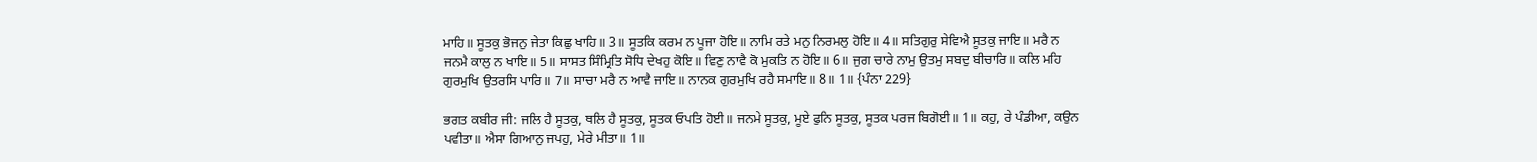ਮਾਹਿ॥ ਸੂਤਕੁ ਭੋਜਨੁ ਜੇਤਾ ਕਿਛੁ ਖਾਹਿ॥ 3॥ ਸੂਤਕਿ ਕਰਮ ਨ ਪੂਜਾ ਹੋਇ॥ ਨਾਮਿ ਰਤੇ ਮਨੁ ਨਿਰਮਲੁ ਹੋਇ॥ 4॥ ਸਤਿਗੁਰੁ ਸੇਵਿਐ ਸੂਤਕੁ ਜਾਇ॥ ਮਰੈ ਨ ਜਨਮੈ ਕਾਲੁ ਨ ਖਾਇ॥ 5॥ ਸਾਸਤ ਸਿੰਮ੍ਰਿਤਿ ਸੋਧਿ ਦੇਖਹੁ ਕੋਇ॥ ਵਿਣੁ ਨਾਵੈ ਕੋ ਮੁਕਤਿ ਨ ਹੋਇ॥ 6॥ ਜੁਗ ਚਾਰੇ ਨਾਮੁ ਉਤਮੁ ਸਬਦੁ ਬੀਚਾਰਿ॥ ਕਲਿ ਮਹਿ ਗੁਰਮੁਖਿ ਉਤਰਸਿ ਪਾਰਿ॥ 7॥ ਸਾਚਾ ਮਰੈ ਨ ਆਵੈ ਜਾਇ॥ ਨਾਨਕ ਗੁਰਮੁਖਿ ਰਹੈ ਸਮਾਇ॥ 8॥ 1॥ {ਪੰਨਾ 229}

ਭਗਤ ਕਬੀਰ ਜੀ: ਜਲਿ ਹੈ ਸੂਤਕੁ, ਥਲਿ ਹੈ ਸੂਤਕੁ, ਸੂਤਕ ਓਪਤਿ ਹੋਈ॥ ਜਨਮੇ ਸੂਤਕੁ, ਮੂਏ ਫੁਨਿ ਸੂਤਕੁ, ਸੂਤਕ ਪਰਜ ਬਿਗੋਈ॥ 1॥ ਕਹੁ, ਰੇ ਪੰਡੀਆ, ਕਉਨ ਪਵੀਤਾ॥ ਐਸਾ ਗਿਆਨੁ ਜਪਹੁ, ਮੇਰੇ ਮੀਤਾ॥ 1॥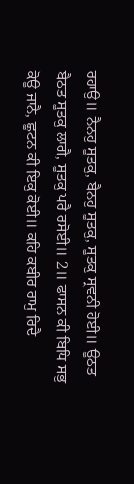ਰਹਾਉ॥ ਨੈਨਹੁ ਸੂਤਕੁ, ਬੈਨਹੁ ਸੂਤਕੁ, ਸੂਤਕੁ ਸ੍ਰਵਨੀ ਹੋਈ॥ ਊਠਤ ਬੈਠਤ ਸੂਤਕੁ ਲਾਗੈ, ਸੂਤਕੁ ਪਰੈ ਰਸੋਈ॥ 2॥ ਫਾਸਨ ਕੀ ਬਿਧਿ ਸਭੁ ਕੋਊ ਜਾਨੈ, ਛੂਟਨ ਕੀ ਇਕੁ ਕੋਈ॥ ਕਹਿ ਕਬੀਰ ਰਾਮੁ ਰਿਦੈ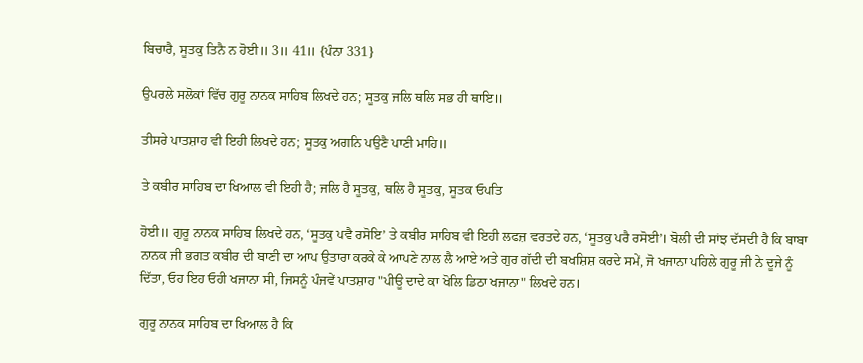ਬਿਚਾਰੈ, ਸੂਤਕੁ ਤਿਨੈ ਨ ਹੋਈ॥ 3॥ 41॥ {ਪੰਨਾ 331}

ਉਪਰਲੇ ਸਲੋਕਾਂ ਵਿੱਚ ਗੁਰੂ ਨਾਨਕ ਸਾਹਿਬ ਲਿਖਦੇ ਹਨ; ਸੂਤਕੁ ਜਲਿ ਥਲਿ ਸਭ ਹੀ ਥਾਇ॥

ਤੀਸਰੇ ਪਾਤਸ਼ਾਹ ਵੀ ਇਹੀ ਲਿਖਦੇ ਹਨ; ਸੂਤਕੁ ਅਗਨਿ ਪਉਣੈ ਪਾਣੀ ਮਾਹਿ॥

ਤੇ ਕਬੀਰ ਸਾਹਿਬ ਦਾ ਖਿਆਲ ਵੀ ਇਹੀ ਹੈ; ਜਲਿ ਹੈ ਸੂਤਕੁ, ਥਲਿ ਹੈ ਸੂਤਕੁ, ਸੂਤਕ ਓਪਤਿ

ਹੋਈ॥ ਗੁਰੂ ਨਾਨਕ ਸਾਹਿਬ ਲਿਖਦੇ ਹਨ, ‘ਸੂਤਕੁ ਪਵੈ ਰਸੋਇ’ ਤੇ ਕਬੀਰ ਸਾਹਿਬ ਵੀ ਇਹੀ ਲਫਜ਼ ਵਰਤਦੇ ਹਨ, ‘ਸੂਤਕੁ ਪਰੈ ਰਸੋਈ’। ਬੋਲੀ ਦੀ ਸਾਂਝ ਦੱਸਦੀ ਹੈ ਕਿ ਬਾਬਾ ਨਾਨਕ ਜੀ ਭਗਤ ਕਬੀਰ ਦੀ ਬਾਣੀ ਦਾ ਆਪ ਉਤਾਰਾ ਕਰਕੇ ਕੇ ਆਪਣੇ ਨਾਲ ਲੈ ਆਏ ਅਤੇ ਗੁਰ ਗੱਦੀ ਦੀ ਬਖਸ਼ਿਸ਼ ਕਰਦੇ ਸਮੇਂ, ਜੋ ਖਜਾਨਾ ਪਹਿਲੇ ਗੁਰੂ ਜੀ ਨੇ ਦੂਜੇ ਨੂੰ ਦਿੱਤਾ, ਓਹ ਇਹ ਓਹੀ ਖਜਾਨਾ ਸੀ, ਜਿਸਨੂੰ ਪੰਜਵੇਂ ਪਾਤਸ਼ਾਹ "ਪੀਊ ਦਾਦੇ ਕਾ ਖੋਲਿ ਡਿਠਾ ਖਜਾਨਾ" ਲਿਖਦੇ ਹਨ।

ਗੁਰੂ ਨਾਨਕ ਸਾਹਿਬ ਦਾ ਖਿਆਲ ਹੈ ਕਿ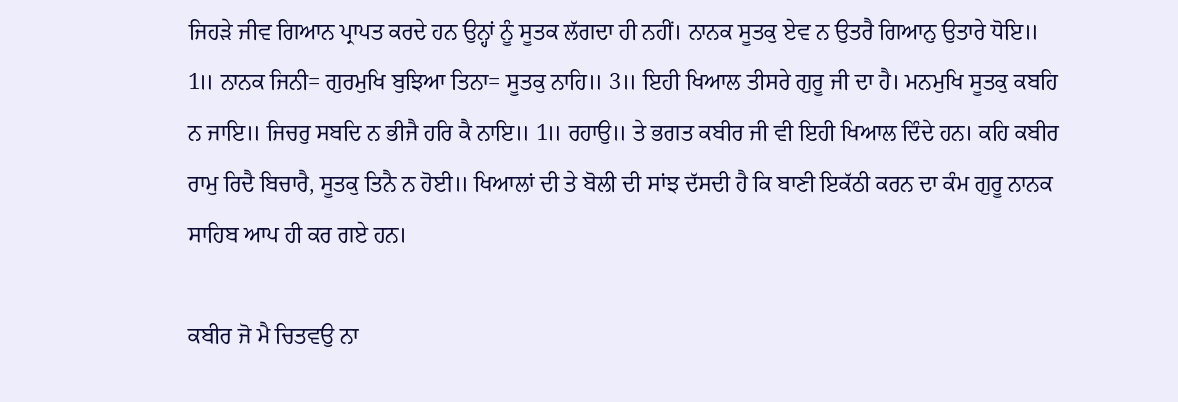ਜਿਹੜੇ ਜੀਵ ਗਿਆਨ ਪ੍ਰਾਪਤ ਕਰਦੇ ਹਨ ਉਨ੍ਹਾਂ ਨੂੰ ਸੂਤਕ ਲੱਗਦਾ ਹੀ ਨਹੀਂ। ਨਾਨਕ ਸੂਤਕੁ ਏਵ ਨ ਉਤਰੈ ਗਿਆਨੁ ਉਤਾਰੇ ਧੋਇ॥ 1॥ ਨਾਨਕ ਜਿਨੀ= ਗੁਰਮੁਖਿ ਬੁਝਿਆ ਤਿਨਾ= ਸੂਤਕੁ ਨਾਹਿ॥ 3॥ ਇਹੀ ਖਿਆਲ ਤੀਸਰੇ ਗੁਰੂ ਜੀ ਦਾ ਹੈ। ਮਨਮੁਖਿ ਸੂਤਕੁ ਕਬਹਿ ਨ ਜਾਇ॥ ਜਿਚਰੁ ਸਬਦਿ ਨ ਭੀਜੈ ਹਰਿ ਕੈ ਨਾਇ॥ 1॥ ਰਹਾਉ॥ ਤੇ ਭਗਤ ਕਬੀਰ ਜੀ ਵੀ ਇਹੀ ਖਿਆਲ ਦਿੰਦੇ ਹਨ। ਕਹਿ ਕਬੀਰ ਰਾਮੁ ਰਿਦੈ ਬਿਚਾਰੈ, ਸੂਤਕੁ ਤਿਨੈ ਨ ਹੋਈ॥ ਖਿਆਲਾਂ ਦੀ ਤੇ ਬੋਲੀ ਦੀ ਸਾਂਝ ਦੱਸਦੀ ਹੈ ਕਿ ਬਾਣੀ ਇਕੱਠੀ ਕਰਨ ਦਾ ਕੰਮ ਗੁਰੂ ਨਾਨਕ ਸਾਹਿਬ ਆਪ ਹੀ ਕਰ ਗਏ ਹਨ।

ਕਬੀਰ ਜੋ ਮੈ ਚਿਤਵਉ ਨਾ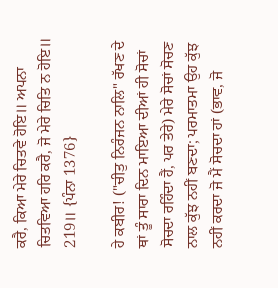ਕਰੈ, ਕਿਆ ਮੇਰੇ ਚਿਤਵੇ ਹੋਇ॥ ਅਪਨਾ ਚਿਤਵਿਆ ਹਰਿ ਕਰੈ, ਜੋ ਮੇਰੇ ਚਿਤਿ ਨ ਹੋਇ॥ 219॥ {ਪੰਨਾ 1376}

ਹੇ ਕਬੀਰ! ("ਚੀਤੁ ਨਿਰੰਜਨ ਨਾਲਿ" ਰੱਖਣ ਦੇ ਥਾਂ ਤੂੰ ਸਾਰਾ ਦਿਨ ਮਾਇਆ ਦੀਆਂ ਹੀ ਸੋਚਾਂ ਸੋਚਦਾ ਰਹਿੰਦਾ ਹੈਂ, ਪਰ ਤੇਰੇ) ਮੇਰੇ ਸੋਚਾਂ ਸੋਚਣ ਨਾਲ ਕੁੱਝ ਨਹੀਂ ਬਣਦਾ; ਪਰਮਾਤਮਾ ਉਹ ਕੁੱਝ ਨਹੀਂ ਕਰਦਾ ਜੋ ਮੈਂ ਸੋਚਦਾ ਹਾਂ (ਭਾਵ, ਜੋ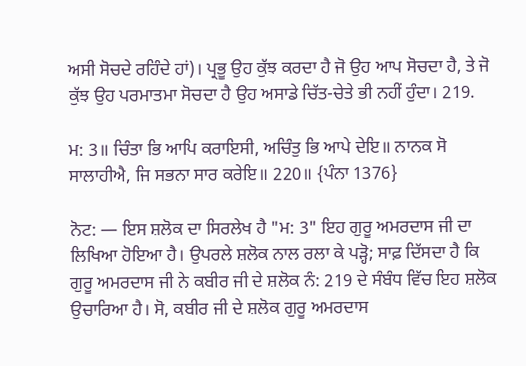ਅਸੀ ਸੋਚਦੇ ਰਹਿੰਦੇ ਹਾਂ)। ਪ੍ਰਭੂ ਉਹ ਕੁੱਝ ਕਰਦਾ ਹੈ ਜੋ ਉਹ ਆਪ ਸੋਚਦਾ ਹੈ, ਤੇ ਜੋ ਕੁੱਝ ਉਹ ਪਰਮਾਤਮਾ ਸੋਚਦਾ ਹੈ ਉਹ ਅਸਾਡੇ ਚਿੱਤ-ਚੇਤੇ ਭੀ ਨਹੀਂ ਹੁੰਦਾ। 219.

ਮ: 3॥ ਚਿੰਤਾ ਭਿ ਆਪਿ ਕਰਾਇਸੀ, ਅਚਿੰਤੁ ਭਿ ਆਪੇ ਦੇਇ॥ ਨਾਨਕ ਸੋ ਸਾਲਾਹੀਐ, ਜਿ ਸਭਨਾ ਸਾਰ ਕਰੇਇ॥ 220॥ {ਪੰਨਾ 1376}

ਨੋਟ: — ਇਸ ਸ਼ਲੋਕ ਦਾ ਸਿਰਲੇਖ ਹੈ "ਮ: 3" ਇਹ ਗੁਰੂ ਅਮਰਦਾਸ ਜੀ ਦਾ ਲਿਖਿਆ ਹੋਇਆ ਹੈ। ਉਪਰਲੇ ਸ਼ਲੋਕ ਨਾਲ ਰਲਾ ਕੇ ਪੜ੍ਹੋ; ਸਾਫ਼ ਦਿੱਸਦਾ ਹੈ ਕਿ ਗੁਰੂ ਅਮਰਦਾਸ ਜੀ ਨੇ ਕਬੀਰ ਜੀ ਦੇ ਸ਼ਲੋਕ ਨੰ: 219 ਦੇ ਸੰਬੰਧ ਵਿੱਚ ਇਹ ਸ਼ਲੋਕ ਉਚਾਰਿਆ ਹੈ। ਸੋ, ਕਬੀਰ ਜੀ ਦੇ ਸ਼ਲੋਕ ਗੁਰੂ ਅਮਰਦਾਸ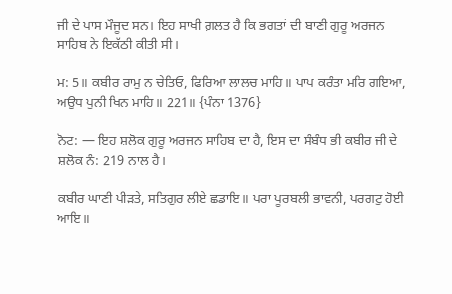ਜੀ ਦੇ ਪਾਸ ਮੌਜੂਦ ਸਨ। ਇਹ ਸਾਖੀ ਗ਼ਲਤ ਹੈ ਕਿ ਭਗਤਾਂ ਦੀ ਬਾਣੀ ਗੁਰੂ ਅਰਜਨ ਸਾਹਿਬ ਨੇ ਇਕੱਠੀ ਕੀਤੀ ਸੀ।

ਮ: 5॥ ਕਬੀਰ ਰਾਮੁ ਨ ਚੇਤਿਓ, ਫਿਰਿਆ ਲਾਲਚ ਮਾਹਿ॥ ਪਾਪ ਕਰੰਤਾ ਮਰਿ ਗਇਆ, ਅਉਧ ਪੁਨੀ ਖਿਨ ਮਾਹਿ॥ 221॥ {ਪੰਨਾ 1376}

ਨੋਟ: — ਇਹ ਸ਼ਲੋਕ ਗੁਰੂ ਅਰਜਨ ਸਾਹਿਬ ਦਾ ਹੈ, ਇਸ ਦਾ ਸੰਬੰਧ ਭੀ ਕਬੀਰ ਜੀ ਦੇ ਸ਼ਲੋਕ ਨੰ: 219 ਨਾਲ ਹੈ।

ਕਬੀਰ ਘਾਣੀ ਪੀੜਤੇ, ਸਤਿਗੁਰ ਲੀਏ ਛਡਾਇ॥ ਪਰਾ ਪੂਰਬਲੀ ਭਾਵਨੀ, ਪਰਗਟੁ ਹੋਈ ਆਇ॥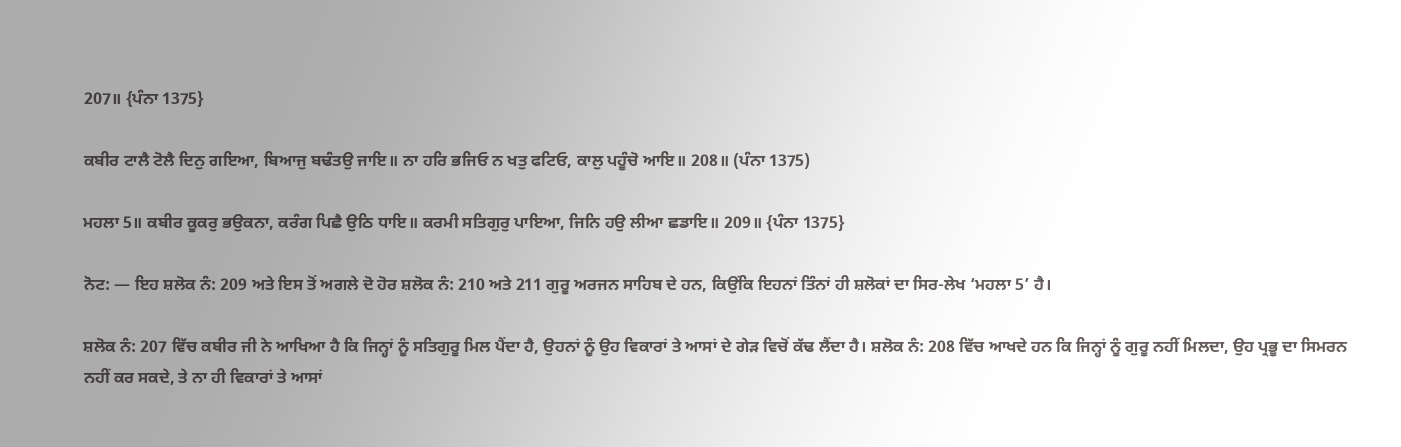207॥ {ਪੰਨਾ 1375}

ਕਬੀਰ ਟਾਲੈ ਟੋਲੈ ਦਿਨੁ ਗਇਆ, ਬਿਆਜੁ ਬਢੰਤਉ ਜਾਇ॥ ਨਾ ਹਰਿ ਭਜਿਓ ਨ ਖਤੁ ਫਟਿਓ, ਕਾਲੁ ਪਹੂੰਚੋ ਆਇ॥ 208॥ (ਪੰਨਾ 1375)

ਮਹਲਾ 5॥ ਕਬੀਰ ਕੂਕਰੁ ਭਉਕਨਾ, ਕਰੰਗ ਪਿਛੈ ਉਠਿ ਧਾਇ॥ ਕਰਮੀ ਸਤਿਗੁਰੁ ਪਾਇਆ, ਜਿਨਿ ਹਉ ਲੀਆ ਛਡਾਇ॥ 209॥ {ਪੰਨਾ 1375}

ਨੋਟ: — ਇਹ ਸ਼ਲੋਕ ਨੰ: 209 ਅਤੇ ਇਸ ਤੋਂ ਅਗਲੇ ਦੋ ਹੋਰ ਸ਼ਲੋਕ ਨੰ: 210 ਅਤੇ 211 ਗੁਰੂ ਅਰਜਨ ਸਾਹਿਬ ਦੇ ਹਨ, ਕਿਉਂਕਿ ਇਹਨਾਂ ਤਿੰਨਾਂ ਹੀ ਸ਼ਲੋਕਾਂ ਦਾ ਸਿਰ-ਲੇਖ ‘ਮਹਲਾ 5’ ਹੈ।

ਸ਼ਲੋਕ ਨੰ: 207 ਵਿੱਚ ਕਬੀਰ ਜੀ ਨੇ ਆਖਿਆ ਹੈ ਕਿ ਜਿਨ੍ਹਾਂ ਨੂੰ ਸਤਿਗੁਰੂ ਮਿਲ ਪੈਂਦਾ ਹੈ, ਉਹਨਾਂ ਨੂੰ ਉਹ ਵਿਕਾਰਾਂ ਤੇ ਆਸਾਂ ਦੇ ਗੇੜ ਵਿਚੋਂ ਕੱਢ ਲੈਂਦਾ ਹੈ। ਸ਼ਲੋਕ ਨੰ: 208 ਵਿੱਚ ਆਖਦੇ ਹਨ ਕਿ ਜਿਨ੍ਹਾਂ ਨੂੰ ਗੁਰੂ ਨਹੀਂ ਮਿਲਦਾ, ਉਹ ਪ੍ਰਭੂ ਦਾ ਸਿਮਰਨ ਨਹੀਂ ਕਰ ਸਕਦੇ, ਤੇ ਨਾ ਹੀ ਵਿਕਾਰਾਂ ਤੇ ਆਸਾਂ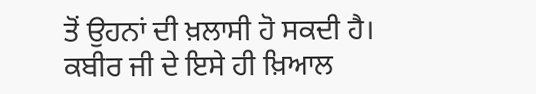ਤੋਂ ਉਹਨਾਂ ਦੀ ਖ਼ਲਾਸੀ ਹੋ ਸਕਦੀ ਹੈ। ਕਬੀਰ ਜੀ ਦੇ ਇਸੇ ਹੀ ਖ਼ਿਆਲ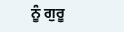ਨੂੰ ਗੁਰੂ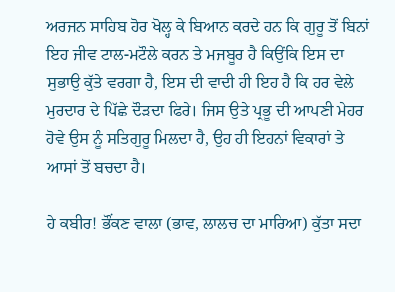ਅਰਜਨ ਸਾਹਿਬ ਹੋਰ ਖੋਲ੍ਹ ਕੇ ਬਿਆਨ ਕਰਦੇ ਹਨ ਕਿ ਗੁਰੂ ਤੋਂ ਬਿਨਾਂ ਇਹ ਜੀਵ ਟਾਲ-ਮਟੌਲੇ ਕਰਨ ਤੇ ਮਜਬੂਰ ਹੈ ਕਿਉਂਕਿ ਇਸ ਦਾ ਸੁਭਾਉ ਕੁੱਤੇ ਵਰਗਾ ਹੈ, ਇਸ ਦੀ ਵਾਦੀ ਹੀ ਇਹ ਹੈ ਕਿ ਹਰ ਵੇਲੇ ਮੁਰਦਾਰ ਦੇ ਪਿੱਛੇ ਦੌੜਦਾ ਫਿਰੇ। ਜਿਸ ਉਤੇ ਪ੍ਰਭੂ ਦੀ ਆਪਣੀ ਮੇਹਰ ਹੋਵੇ ਉਸ ਨੂੰ ਸਤਿਗੁਰੂ ਮਿਲਦਾ ਹੈ, ਉਹ ਹੀ ਇਹਨਾਂ ਵਿਕਾਰਾਂ ਤੇ ਆਸਾਂ ਤੋਂ ਬਚਦਾ ਹੈ।

ਹੇ ਕਬੀਰ! ਭੌਂਕਣ ਵਾਲਾ (ਭਾਵ, ਲਾਲਚ ਦਾ ਮਾਰਿਆ) ਕੁੱਤਾ ਸਦਾ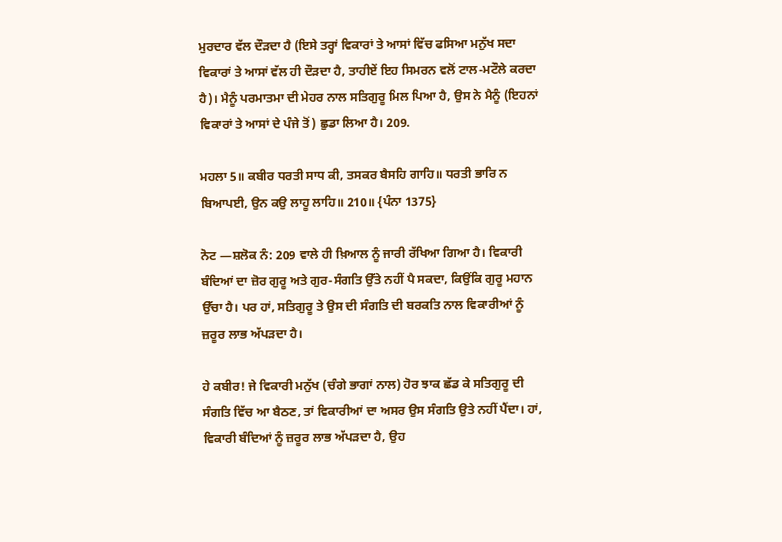ਮੁਰਦਾਰ ਵੱਲ ਦੌੜਦਾ ਹੈ (ਇਸੇ ਤਰ੍ਹਾਂ ਵਿਕਾਰਾਂ ਤੇ ਆਸਾਂ ਵਿੱਚ ਫਸਿਆ ਮਨੁੱਖ ਸਦਾ ਵਿਕਾਰਾਂ ਤੇ ਆਸਾਂ ਵੱਲ ਹੀ ਦੌੜਦਾ ਹੈ, ਤਾਹੀਏਂ ਇਹ ਸਿਮਰਨ ਵਲੋਂ ਟਾਲ-ਮਟੌਲੇ ਕਰਦਾ ਹੈ)। ਮੈਨੂੰ ਪਰਮਾਤਮਾ ਦੀ ਮੇਹਰ ਨਾਲ ਸਤਿਗੁਰੂ ਮਿਲ ਪਿਆ ਹੈ, ਉਸ ਨੇ ਮੈਨੂੰ (ਇਹਨਾਂ ਵਿਕਾਰਾਂ ਤੇ ਆਸਾਂ ਦੇ ਪੰਜੇ ਤੋਂ) ਛੁਡਾ ਲਿਆ ਹੈ। 209.

ਮਹਲਾ 5॥ ਕਬੀਰ ਧਰਤੀ ਸਾਧ ਕੀ, ਤਸਕਰ ਬੈਸਹਿ ਗਾਹਿ॥ ਧਰਤੀ ਭਾਰਿ ਨ ਬਿਆਪਈ, ਉਨ ਕਉ ਲਾਹੂ ਲਾਹਿ॥ 210॥ {ਪੰਨਾ 1375}

ਨੋਟ —ਸ਼ਲੋਕ ਨੰ: 209 ਵਾਲੇ ਹੀ ਖ਼ਿਆਲ ਨੂੰ ਜਾਰੀ ਰੱਖਿਆ ਗਿਆ ਹੈ। ਵਿਕਾਰੀ ਬੰਦਿਆਂ ਦਾ ਜ਼ੋਰ ਗੁਰੂ ਅਤੇ ਗੁਰ-ਸੰਗਤਿ ਉੱਤੇ ਨਹੀਂ ਪੈ ਸਕਦਾ, ਕਿਉਂਕਿ ਗੁਰੂ ਮਹਾਨ ਉੱਚਾ ਹੈ। ਪਰ ਹਾਂ, ਸਤਿਗੁਰੂ ਤੇ ਉਸ ਦੀ ਸੰਗਤਿ ਦੀ ਬਰਕਤਿ ਨਾਲ ਵਿਕਾਰੀਆਂ ਨੂੰ ਜ਼ਰੂਰ ਲਾਭ ਅੱਪੜਦਾ ਹੈ।

ਹੇ ਕਬੀਰ! ਜੇ ਵਿਕਾਰੀ ਮਨੁੱਖ (ਚੰਗੇ ਭਾਗਾਂ ਨਾਲ) ਹੋਰ ਝਾਕ ਛੱਡ ਕੇ ਸਤਿਗੁਰੂ ਦੀ ਸੰਗਤਿ ਵਿੱਚ ਆ ਬੈਠਣ, ਤਾਂ ਵਿਕਾਰੀਆਂ ਦਾ ਅਸਰ ਉਸ ਸੰਗਤਿ ਉਤੇ ਨਹੀਂ ਪੈਂਦਾ। ਹਾਂ, ਵਿਕਾਰੀ ਬੰਦਿਆਂ ਨੂੰ ਜ਼ਰੂਰ ਲਾਭ ਅੱਪੜਦਾ ਹੈ, ਉਹ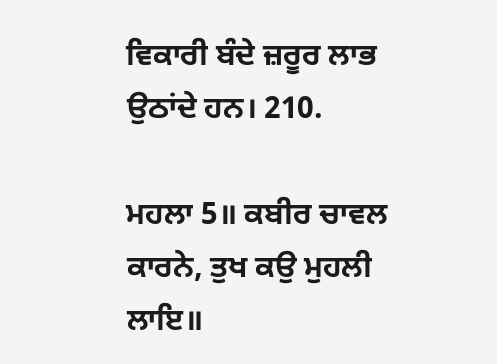ਵਿਕਾਰੀ ਬੰਦੇ ਜ਼ਰੂਰ ਲਾਭ ਉਠਾਂਦੇ ਹਨ। 210.

ਮਹਲਾ 5॥ ਕਬੀਰ ਚਾਵਲ ਕਾਰਨੇ, ਤੁਖ ਕਉ ਮੁਹਲੀ ਲਾਇ॥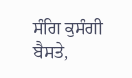ਸੰਗਿ ਕੁਸੰਗੀ ਬੈਸਤੇ,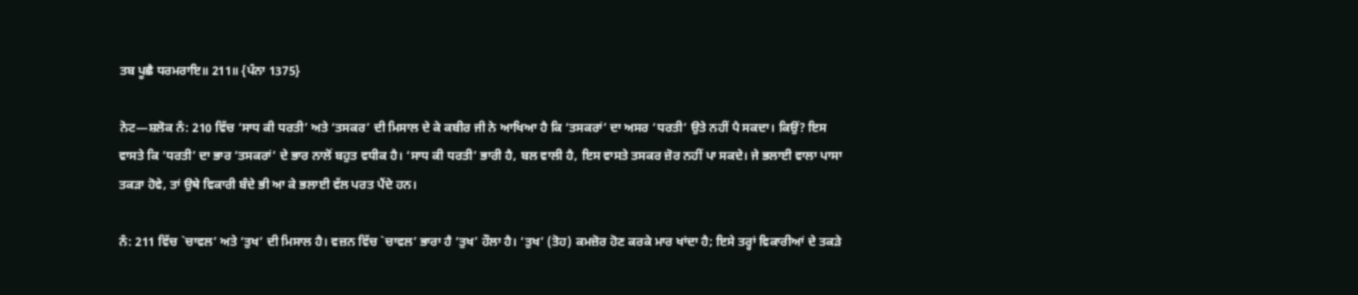ਤਬ ਪੂਛੈ ਧਰਮਰਾਇ॥ 211॥ {ਪੰਨਾ 1375}

ਨੋਟ—ਸ਼ਲੋਕ ਨੰ: 210 ਵਿੱਚ ‘ਸਾਧ ਕੀ ਧਰਤੀ’ ਅਤੇ ‘ਤਸਕਰ’ ਦੀ ਮਿਸਾਲ ਦੇ ਕੇ ਕਬੀਰ ਜੀ ਨੇ ਆਖਿਆ ਹੈ ਕਿ ‘ਤਸਕਰਾਂ’ ਦਾ ਅਸਰ ‘ਧਰਤੀ’ ਉਤੇ ਨਹੀਂ ਪੈ ਸਕਦਾ। ਕਿਉਂ? ਇਸ ਵਾਸਤੇ ਕਿ ‘ਧਰਤੀ’ ਦਾ ਭਾਰ ‘ਤਸਕਰਾਂ’ ਦੇ ਭਾਰ ਨਾਲੋਂ ਬਹੁਤ ਵਧੀਕ ਹੈ। ‘ਸਾਧ ਕੀ ਧਰਤੀ’ ਭਾਰੀ ਹੈ, ਬਲ ਵਾਲੀ ਹੈ, ਇਸ ਵਾਸਤੇ ਤਸਕਰ ਜ਼ੋਰ ਨਹੀਂ ਪਾ ਸਕਦੇ। ਜੇ ਭਲਾਈ ਵਾਲਾ ਪਾਸਾ ਤਕੜਾ ਹੋਵੇ, ਤਾਂ ਉਥੇ ਵਿਕਾਰੀ ਬੰਦੇ ਭੀ ਆ ਕੇ ਭਲਾਈ ਵੱਲ ਪਰਤ ਪੈਂਦੇ ਹਨ।

ਨੰ: 211 ਵਿੱਚ `ਚਾਵਲ’ ਅਤੇ ‘ਤੁਖ’ ਦੀ ਮਿਸਾਲ ਹੈ। ਵਜ਼ਨ ਵਿੱਚ `ਚਾਵਲ’ ਭਾਰਾ ਹੈ ‘ਤੁਖ’ ਹੌਲਾ ਹੈ। ‘ਤੁਖ’ (ਤੋਹ) ਕਮਜ਼ੋਰ ਹੋਣ ਕਰਕੇ ਮਾਰ ਖਾਂਦਾ ਹੈ; ਇਸੇ ਤਰ੍ਹਾਂ ਵਿਕਾਰੀਆਂ ਦੇ ਤਕੜੇ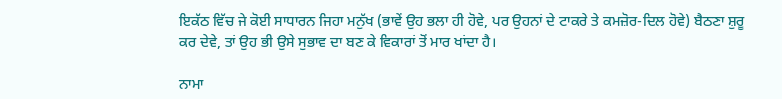ਇਕੱਠ ਵਿੱਚ ਜੇ ਕੋਈ ਸਾਧਾਰਨ ਜਿਹਾ ਮਨੁੱਖ (ਭਾਵੇਂ ਉਹ ਭਲਾ ਹੀ ਹੋਵੇ, ਪਰ ਉਹਨਾਂ ਦੇ ਟਾਕਰੇ ਤੇ ਕਮਜ਼ੋਰ-ਦਿਲ ਹੋਵੇ) ਬੈਠਣਾ ਸ਼ੁਰੂ ਕਰ ਦੇਵੇ, ਤਾਂ ਉਹ ਭੀ ਉਸੇ ਸੁਭਾਵ ਦਾ ਬਣ ਕੇ ਵਿਕਾਰਾਂ ਤੋਂ ਮਾਰ ਖਾਂਦਾ ਹੈ।

ਨਾਮਾ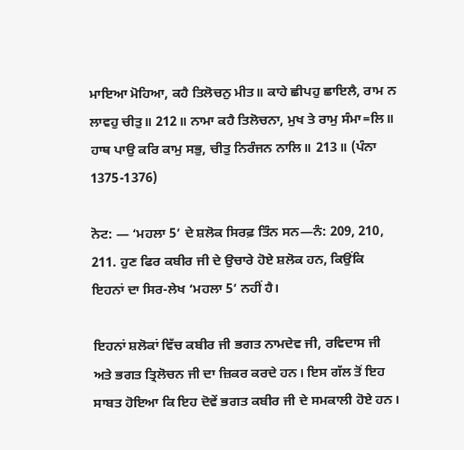ਮਾਇਆ ਮੋਹਿਆ, ਕਹੈ ਤਿਲੋਚਨੁ ਮੀਤ॥ ਕਾਹੇ ਛੀਪਹੁ ਛਾਇਲੈ, ਰਾਮ ਨ ਲਾਵਹੁ ਚੀਤੁ॥ 212॥ ਨਾਮਾ ਕਹੈ ਤਿਲੋਚਨਾ, ਮੁਖ ਤੇ ਰਾਮੁ ਸੰਮਾ=ਲਿ॥ ਹਾਥ ਪਾਉ ਕਰਿ ਕਾਮੁ ਸਭੁ, ਚੀਤੁ ਨਿਰੰਜਨ ਨਾਲਿ॥ 213॥ (ਪੰਨਾ 1375-1376)

ਨੋਟ: — ‘ਮਹਲਾ 5’ ਦੇ ਸ਼ਲੋਕ ਸਿਰਫ਼ ਤਿੰਨ ਸਨ—ਨੰ: 209, 210, 211. ਹੁਣ ਫਿਰ ਕਬੀਰ ਜੀ ਦੇ ਉਚਾਰੇ ਹੋਏ ਸ਼ਲੋਕ ਹਨ, ਕਿਉਂਕਿ ਇਹਨਾਂ ਦਾ ਸਿਰ-ਲੇਖ ‘ਮਹਲਾ 5’ ਨਹੀਂ ਹੈ।

ਇਹਨਾਂ ਸ਼ਲੋਕਾਂ ਵਿੱਚ ਕਬੀਰ ਜੀ ਭਗਤ ਨਾਮਦੇਵ ਜੀ, ਰਵਿਦਾਸ ਜੀ ਅਤੇ ਭਗਤ ਤ੍ਰਿਲੋਚਨ ਜੀ ਦਾ ਜ਼ਿਕਰ ਕਰਦੇ ਹਨ। ਇਸ ਗੱਲ ਤੋਂ ਇਹ ਸਾਬਤ ਹੋਇਆ ਕਿ ਇਹ ਦੋਵੇਂ ਭਗਤ ਕਬੀਰ ਜੀ ਦੇ ਸਮਕਾਲੀ ਹੋਏ ਹਨ।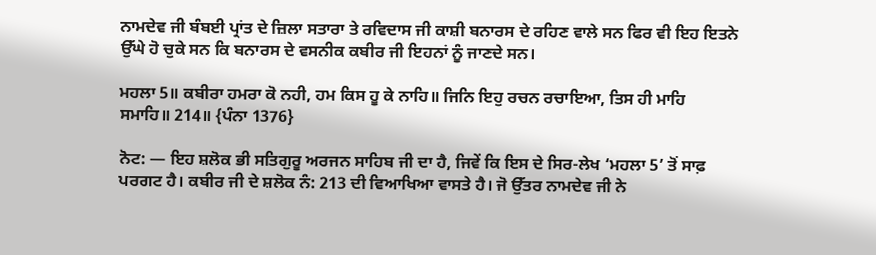ਨਾਮਦੇਵ ਜੀ ਬੰਬਈ ਪ੍ਰਾਂਤ ਦੇ ਜ਼ਿਲਾ ਸਤਾਰਾ ਤੇ ਰਵਿਦਾਸ ਜੀ ਕਾਸ਼ੀ ਬਨਾਰਸ ਦੇ ਰਹਿਣ ਵਾਲੇ ਸਨ ਫਿਰ ਵੀ ਇਹ ਇਤਨੇ ਉੱਘੇ ਹੋ ਚੁਕੇ ਸਨ ਕਿ ਬਨਾਰਸ ਦੇ ਵਸਨੀਕ ਕਬੀਰ ਜੀ ਇਹਨਾਂ ਨੂੰ ਜਾਣਦੇ ਸਨ।

ਮਹਲਾ 5॥ ਕਬੀਰਾ ਹਮਰਾ ਕੋ ਨਹੀ, ਹਮ ਕਿਸ ਹੂ ਕੇ ਨਾਹਿ॥ ਜਿਨਿ ਇਹੁ ਰਚਨ ਰਚਾਇਆ, ਤਿਸ ਹੀ ਮਾਹਿ ਸਮਾਹਿ॥ 214॥ {ਪੰਨਾ 1376}

ਨੋਟ: — ਇਹ ਸ਼ਲੋਕ ਭੀ ਸਤਿਗੁਰੂ ਅਰਜਨ ਸਾਹਿਬ ਜੀ ਦਾ ਹੈ, ਜਿਵੇਂ ਕਿ ਇਸ ਦੇ ਸਿਰ-ਲੇਖ ‘ਮਹਲਾ 5’ ਤੋਂ ਸਾਫ਼ ਪਰਗਟ ਹੈ। ਕਬੀਰ ਜੀ ਦੇ ਸ਼ਲੋਕ ਨੰ: 213 ਦੀ ਵਿਆਖਿਆ ਵਾਸਤੇ ਹੈ। ਜੋ ਉੱਤਰ ਨਾਮਦੇਵ ਜੀ ਨੇ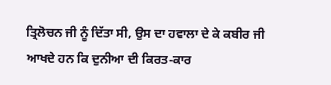ਤ੍ਰਿਲੋਚਨ ਜੀ ਨੂੰ ਦਿੱਤਾ ਸੀ, ਉਸ ਦਾ ਹਵਾਲਾ ਦੇ ਕੇ ਕਬੀਰ ਜੀ ਆਖਦੇ ਹਨ ਕਿ ਦੁਨੀਆ ਦੀ ਕਿਰਤ-ਕਾਰ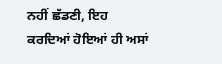ਨਹੀਂ ਛੱਡਣੀ, ਇਹ ਕਰਦਿਆਂ ਹੋਇਆਂ ਹੀ ਅਸਾਂ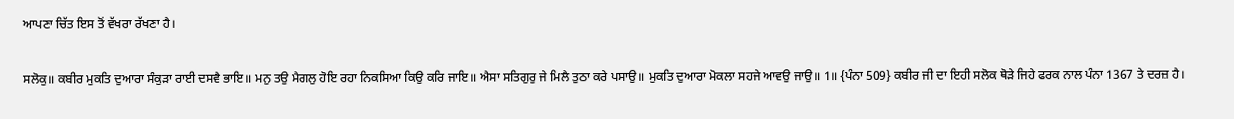ਆਪਣਾ ਚਿੱਤ ਇਸ ਤੋਂ ਵੱਖਰਾ ਰੱਖਣਾ ਹੈ।

ਸਲੋਕੁ॥ ਕਬੀਰ ਮੁਕਤਿ ਦੁਆਰਾ ਸੰਕੁੜਾ ਰਾਈ ਦਸਵੈ ਭਾਇ॥ ਮਨੁ ਤਉ ਮੈਗਲੁ ਹੋਇ ਰਹਾ ਨਿਕਸਿਆ ਕਿਉ ਕਰਿ ਜਾਇ॥ ਐਸਾ ਸਤਿਗੁਰੁ ਜੇ ਮਿਲੈ ਤੁਠਾ ਕਰੇ ਪਸਾਉ॥ ਮੁਕਤਿ ਦੁਆਰਾ ਮੋਕਲਾ ਸਹਜੇ ਆਵਉ ਜਾਉ॥ 1॥ {ਪੰਨਾ 509} ਕਬੀਰ ਜੀ ਦਾ ਇਹੀ ਸਲੋਕ ਥੋੜੇ ਜਿਹੇ ਫਰਕ ਨਾਲ ਪੰਨਾ 1367 ਤੇ ਦਰਜ਼ ਹੈ।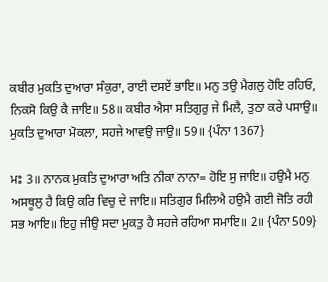ਕਬੀਰ ਮੁਕਤਿ ਦੁਆਰਾ ਸੰਕੁਰਾ, ਰਾਈ ਦਸਏਂ ਭਾਇ॥ ਮਨੁ ਤਉ ਮੈਗਲੁ ਹੋਇ ਰਹਿਓ, ਨਿਕਸੋ ਕਿਉ ਕੈ ਜਾਇ॥ 58॥ ਕਬੀਰ ਐਸਾ ਸਤਿਗੁਰੁ ਜੇ ਮਿਲੈ, ਤੁਠਾ ਕਰੇ ਪਸਾਉ॥ ਮੁਕਤਿ ਦੁਆਰਾ ਮੋਕਲਾ, ਸਹਜੇ ਆਵਉ ਜਾਉ॥ 59॥ {ਪੰਨਾ 1367}

ਮਃ 3॥ ਨਾਨਕ ਮੁਕਤਿ ਦੁਆਰਾ ਅਤਿ ਨੀਕਾ ਨਾਨਾ= ਹੋਇ ਸੁ ਜਾਇ॥ ਹਉਮੈ ਮਨੁ ਅਸਥੂਲੁ ਹੈ ਕਿਉ ਕਰਿ ਵਿਚੁ ਦੇ ਜਾਇ॥ ਸਤਿਗੁਰ ਮਿਲਿਐ ਹਉਮੈ ਗਈ ਜੋਤਿ ਰਹੀ ਸਭ ਆਇ॥ ਇਹੁ ਜੀਉ ਸਦਾ ਮੁਕਤੁ ਹੈ ਸਹਜੇ ਰਹਿਆ ਸਮਾਇ॥ 2॥ {ਪੰਨਾ 509}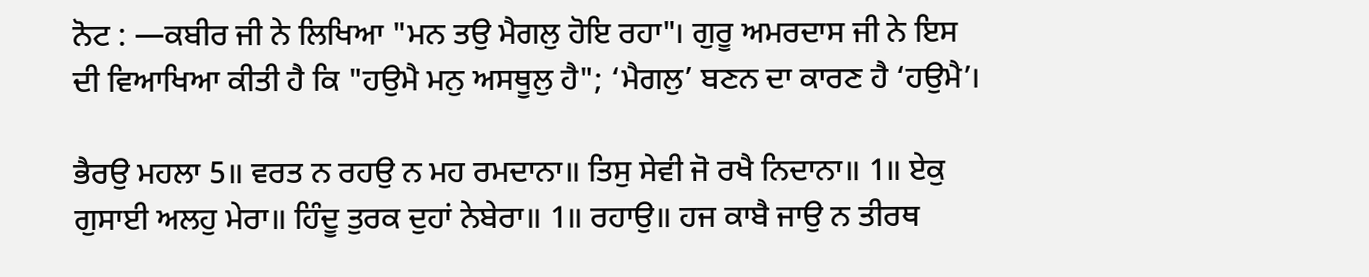ਨੋਟ : —ਕਬੀਰ ਜੀ ਨੇ ਲਿਖਿਆ "ਮਨ ਤਉ ਮੈਗਲੁ ਹੋਇ ਰਹਾ"। ਗੁਰੂ ਅਮਰਦਾਸ ਜੀ ਨੇ ਇਸ ਦੀ ਵਿਆਖਿਆ ਕੀਤੀ ਹੈ ਕਿ "ਹਉਮੈ ਮਨੁ ਅਸਥੂਲੁ ਹੈ"; ‘ਮੈਗਲੁ’ ਬਣਨ ਦਾ ਕਾਰਣ ਹੈ ‘ਹਉਮੈ’।

ਭੈਰਉ ਮਹਲਾ 5॥ ਵਰਤ ਨ ਰਹਉ ਨ ਮਹ ਰਮਦਾਨਾ॥ ਤਿਸੁ ਸੇਵੀ ਜੋ ਰਖੈ ਨਿਦਾਨਾ॥ 1॥ ਏਕੁ ਗੁਸਾਈ ਅਲਹੁ ਮੇਰਾ॥ ਹਿੰਦੂ ਤੁਰਕ ਦੁਹਾਂ ਨੇਬੇਰਾ॥ 1॥ ਰਹਾਉ॥ ਹਜ ਕਾਬੈ ਜਾਉ ਨ ਤੀਰਥ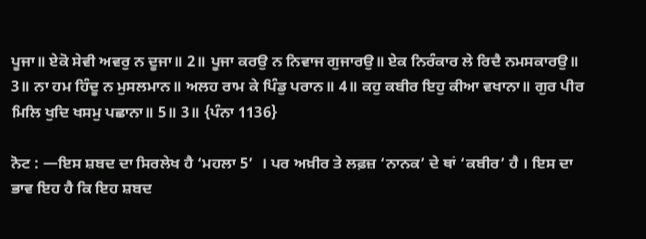ਪੂਜਾ॥ ਏਕੋ ਸੇਵੀ ਅਵਰੁ ਨ ਦੂਜਾ॥ 2॥ ਪੂਜਾ ਕਰਉ ਨ ਨਿਵਾਜ ਗੁਜਾਰਉ॥ ਏਕ ਨਿਰੰਕਾਰ ਲੇ ਰਿਦੈ ਨਮਸਕਾਰਉ॥ 3॥ ਨਾ ਹਮ ਹਿੰਦੂ ਨ ਮੁਸਲਮਾਨ॥ ਅਲਹ ਰਾਮ ਕੇ ਪਿੰਡੁ ਪਰਾਨ॥ 4॥ ਕਹੁ ਕਬੀਰ ਇਹੁ ਕੀਆ ਵਖਾਨਾ॥ ਗੁਰ ਪੀਰ ਮਿਲਿ ਖੁਦਿ ਖਸਮੁ ਪਛਾਨਾ॥ 5॥ 3॥ {ਪੰਨਾ 1136}

ਨੋਟ : —ਇਸ ਸ਼ਬਦ ਦਾ ਸਿਰਲੇਖ ਹੈ ‘ਮਹਲਾ 5’  । ਪਰ ਅਖ਼ੀਰ ਤੇ ਲਫ਼ਜ਼ ‘ਨਾਨਕ’ ਦੇ ਥਾਂ ‘ਕਬੀਰ’ ਹੈ । ਇਸ ਦਾ ਭਾਵ ਇਹ ਹੈ ਕਿ ਇਹ ਸ਼ਬਦ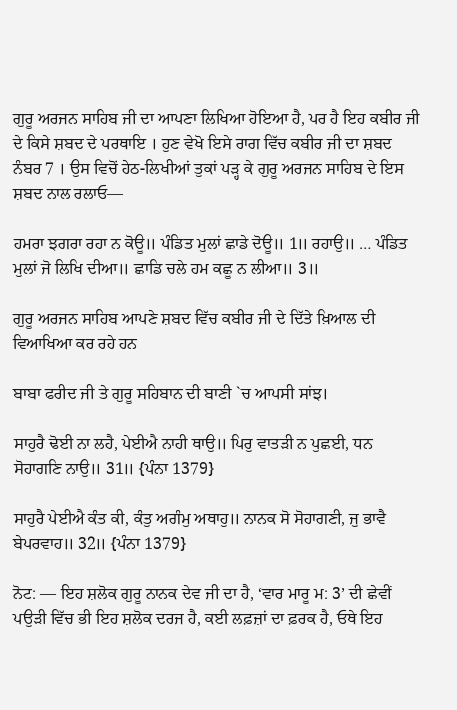ਗੁਰੂ ਅਰਜਨ ਸਾਹਿਬ ਜੀ ਦਾ ਆਪਣਾ ਲਿਖਿਆ ਹੋਇਆ ਹੈ, ਪਰ ਹੈ ਇਹ ਕਬੀਰ ਜੀ ਦੇ ਕਿਸੇ ਸ਼ਬਦ ਦੇ ਪਰਥਾਇ । ਹੁਣ ਵੇਖੋ ਇਸੇ ਰਾਗ ਵਿੱਚ ਕਬੀਰ ਜੀ ਦਾ ਸ਼ਬਦ ਨੰਬਰ 7 । ਉਸ ਵਿਚੋਂ ਹੇਠ-ਲਿਖੀਆਂ ਤੁਕਾਂ ਪੜ੍ਹ ਕੇ ਗੁਰੂ ਅਰਜਨ ਸਾਹਿਬ ਦੇ ਇਸ ਸ਼ਬਦ ਨਾਲ ਰਲਾਓ—

ਹਮਰਾ ਝਗਰਾ ਰਹਾ ਨ ਕੋਊ॥ ਪੰਡਿਤ ਮੁਲਾਂ ਛਾਡੇ ਦੋਊ॥ 1॥ ਰਹਾਉ॥ … ਪੰਡਿਤ ਮੁਲਾਂ ਜੋ ਲਿਖਿ ਦੀਆ॥ ਛਾਡਿ ਚਲੇ ਹਮ ਕਛੂ ਨ ਲੀਆ॥ 3॥

ਗੁਰੂ ਅਰਜਨ ਸਾਹਿਬ ਆਪਣੇ ਸ਼ਬਦ ਵਿੱਚ ਕਬੀਰ ਜੀ ਦੇ ਦਿੱਤੇ ਖ਼ਿਆਲ ਦੀ ਵਿਆਖਿਆ ਕਰ ਰਹੇ ਹਨ

ਬਾਬਾ ਫਰੀਦ ਜੀ ਤੇ ਗੁਰੂ ਸਹਿਬਾਨ ਦੀ ਬਾਣੀ `ਚ ਆਪਸੀ ਸਾਂਝ।

ਸਾਹੁਰੈ ਢੋਈ ਨਾ ਲਹੈ, ਪੇਈਐ ਨਾਹੀ ਥਾਉ॥ ਪਿਰੁ ਵਾਤੜੀ ਨ ਪੁਛਈ, ਧਨ ਸੋਹਾਗਣਿ ਨਾਉ॥ 31॥ {ਪੰਨਾ 1379}

ਸਾਹੁਰੈ ਪੇਈਐ ਕੰਤ ਕੀ, ਕੰਤੁ ਅਗੰਮੁ ਅਥਾਹੁ॥ ਨਾਨਕ ਸੋ ਸੋਹਾਗਣੀ, ਜੁ ਭਾਵੈ ਬੇਪਰਵਾਹ॥ 32॥ {ਪੰਨਾ 1379}

ਨੋਟ: — ਇਹ ਸ਼ਲੋਕ ਗੁਰੂ ਨਾਨਕ ਦੇਵ ਜੀ ਦਾ ਹੈ, ‘ਵਾਰ ਮਾਰੂ ਮ: 3’ ਦੀ ਛੇਵੀਂ ਪਉੜੀ ਵਿੱਚ ਭੀ ਇਹ ਸ਼ਲੋਕ ਦਰਜ ਹੈ, ਕਈ ਲਫ਼ਜ਼ਾਂ ਦਾ ਫ਼ਰਕ ਹੈ, ਓਥੇ ਇਹ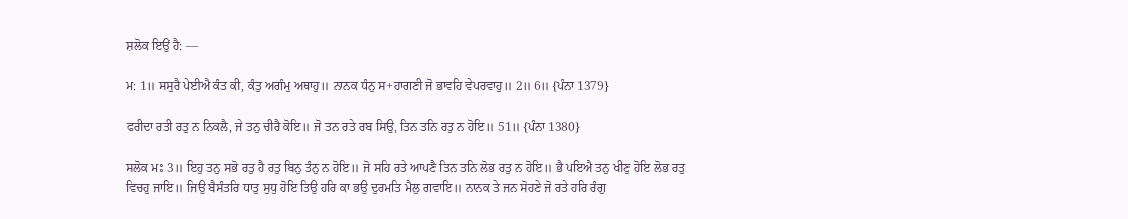ਸ਼ਲੋਕ ਇਉਂ ਹੈ: —

ਮ: 1॥ ਸਸੁਰੈ ਪੇਈਐ ਕੰਤ ਕੀ, ਕੰਤੁ ਅਗੰਮੁ ਅਥਾਹੁ॥ ਨਾਨਕ ਧੰਨੁ ਸ+ਹਾਗਣੀ ਜੋ ਭਾਵਹਿ ਵੇਪਰਵਾਹੁ॥ 2॥ 6॥ {ਪੰਨਾ 1379}

ਫਰੀਦਾ ਰਤੀ ਰਤੁ ਨ ਨਿਕਲੈ, ਜੇ ਤਨੁ ਚੀਰੈ ਕੋਇ॥ ਜੋ ਤਨ ਰਤੇ ਰਬ ਸਿਉ, ਤਿਨ ਤਨਿ ਰਤੁ ਨ ਹੋਇ॥ 51॥ {ਪੰਨਾ 1380}

ਸਲੋਕ ਮਃ 3॥ ਇਹੁ ਤਨੁ ਸਭੋ ਰਤੁ ਹੈ ਰਤੁ ਬਿਨੁ ਤੰਨੁ ਨ ਹੋਇ॥ ਜੋ ਸਹਿ ਰਤੇ ਆਪਣੈ ਤਿਨ ਤਨਿ ਲੋਭ ਰਤੁ ਨ ਹੋਇ॥ ਭੈ ਪਇਐ ਤਨੁ ਖੀਣੁ ਹੋਇ ਲੋਭ ਰਤੁ ਵਿਚਹੁ ਜਾਇ॥ ਜਿਉ ਬੈਸੰਤਰਿ ਧਾਤੁ ਸੁਧੁ ਹੋਇ ਤਿਉ ਹਰਿ ਕਾ ਭਉ ਦੁਰਮਤਿ ਮੈਲੁ ਗਵਾਇ॥ ਨਾਨਕ ਤੇ ਜਨ ਸੋਹਣੇ ਜੋ ਰਤੇ ਹਰਿ ਰੰਗੁ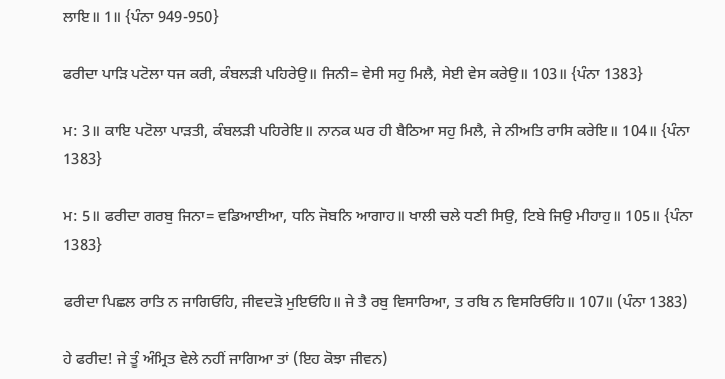ਲਾਇ॥ 1॥ {ਪੰਨਾ 949-950}

ਫਰੀਦਾ ਪਾੜਿ ਪਟੋਲਾ ਧਜ ਕਰੀ, ਕੰਬਲੜੀ ਪਹਿਰੇਉ॥ ਜਿਨੀ= ਵੇਸੀ ਸਹੁ ਮਿਲੈ, ਸੇਈ ਵੇਸ ਕਰੇਉ॥ 103॥ {ਪੰਨਾ 1383}

ਮ: 3॥ ਕਾਇ ਪਟੋਲਾ ਪਾੜਤੀ, ਕੰਬਲੜੀ ਪਹਿਰੇਇ॥ ਨਾਨਕ ਘਰ ਹੀ ਬੈਠਿਆ ਸਹੁ ਮਿਲੈ, ਜੇ ਨੀਅਤਿ ਰਾਸਿ ਕਰੇਇ॥ 104॥ {ਪੰਨਾ 1383}

ਮ: 5॥ ਫਰੀਦਾ ਗਰਬੁ ਜਿਨਾ= ਵਡਿਆਈਆ, ਧਨਿ ਜੋਬਨਿ ਆਗਾਹ॥ ਖਾਲੀ ਚਲੇ ਧਣੀ ਸਿਉ, ਟਿਬੇ ਜਿਉ ਮੀਹਾਹੁ॥ 105॥ {ਪੰਨਾ 1383}

ਫਰੀਦਾ ਪਿਛਲ ਰਾਤਿ ਨ ਜਾਗਿਓਹਿ, ਜੀਵਦੜੋ ਮੁਇਓਹਿ॥ ਜੇ ਤੈ ਰਬੁ ਵਿਸਾਰਿਆ, ਤ ਰਬਿ ਨ ਵਿਸਰਿਓਹਿ॥ 107॥ (ਪੰਨਾ 1383)

ਹੇ ਫਰੀਦ! ਜੇ ਤੂੰ ਅੰਮ੍ਰਿਤ ਵੇਲੇ ਨਹੀਂ ਜਾਗਿਆ ਤਾਂ (ਇਹ ਕੋਝਾ ਜੀਵਨ)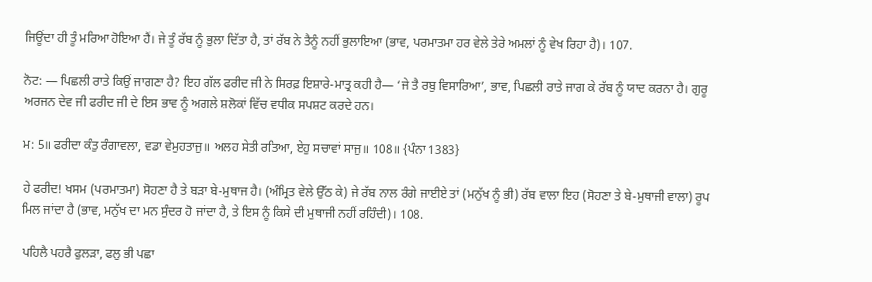ਜਿਊਂਦਾ ਹੀ ਤੂੰ ਮਰਿਆ ਹੋਇਆ ਹੈਂ। ਜੇ ਤੂੰ ਰੱਬ ਨੂੰ ਭੁਲਾ ਦਿੱਤਾ ਹੈ, ਤਾਂ ਰੱਬ ਨੇ ਤੈਨੂੰ ਨਹੀਂ ਭੁਲਾਇਆ (ਭਾਵ, ਪਰਮਾਤਮਾ ਹਰ ਵੇਲੇ ਤੇਰੇ ਅਮਲਾਂ ਨੂੰ ਵੇਖ ਰਿਹਾ ਹੈ)। 107.

ਨੋਟ: — ਪਿਛਲੀ ਰਾਤੇ ਕਿਉਂ ਜਾਗਣਾ ਹੈ? ਇਹ ਗੱਲ ਫਰੀਦ ਜੀ ਨੇ ਸਿਰਫ਼ ਇਸ਼ਾਰੇ-ਮਾਤ੍ਰ ਕਹੀ ਹੈ— ‘ਜੇ ਤੈ ਰਬੁ ਵਿਸਾਰਿਆ’, ਭਾਵ, ਪਿਛਲੀ ਰਾਤੇ ਜਾਗ ਕੇ ਰੱਬ ਨੂੰ ਯਾਦ ਕਰਨਾ ਹੈ। ਗੁਰੂ ਅਰਜਨ ਦੇਵ ਜੀ ਫਰੀਦ ਜੀ ਦੇ ਇਸ ਭਾਵ ਨੂੰ ਅਗਲੇ ਸ਼ਲੋਕਾਂ ਵਿੱਚ ਵਧੀਕ ਸਪਸ਼ਟ ਕਰਦੇ ਹਨ।

ਮ: 5॥ ਫਰੀਦਾ ਕੰਤੁ ਰੰਗਾਵਲਾ, ਵਡਾ ਵੇਮੁਹਤਾਜੁ॥ ਅਲਹ ਸੇਤੀ ਰਤਿਆ, ਏਹੁ ਸਚਾਵਾਂ ਸਾਜੁ॥ 108॥ {ਪੰਨਾ 1383}

ਹੇ ਫਰੀਦ! ਖਸਮ (ਪਰਮਾਤਮਾ) ਸੋਹਣਾ ਹੈ ਤੇ ਬੜਾ ਬੇ-ਮੁਥਾਜ ਹੈ। (ਅੰਮ੍ਰਿਤ ਵੇਲੇ ਉੱਠ ਕੇ) ਜੇ ਰੱਬ ਨਾਲ ਰੰਗੇ ਜਾਈਏ ਤਾਂ (ਮਨੁੱਖ ਨੂੰ ਭੀ) ਰੱਬ ਵਾਲਾ ਇਹ (ਸੋਹਣਾ ਤੇ ਬੇ-ਮੁਥਾਜੀ ਵਾਲਾ) ਰੂਪ ਮਿਲ ਜਾਂਦਾ ਹੈ (ਭਾਵ, ਮਨੁੱਖ ਦਾ ਮਨ ਸੁੰਦਰ ਹੋ ਜਾਂਦਾ ਹੈ, ਤੇ ਇਸ ਨੂੰ ਕਿਸੇ ਦੀ ਮੁਥਾਜੀ ਨਹੀਂ ਰਹਿੰਦੀ)। 108.

ਪਹਿਲੈ ਪਹਰੈ ਫੁਲੜਾ, ਫਲੁ ਭੀ ਪਛਾ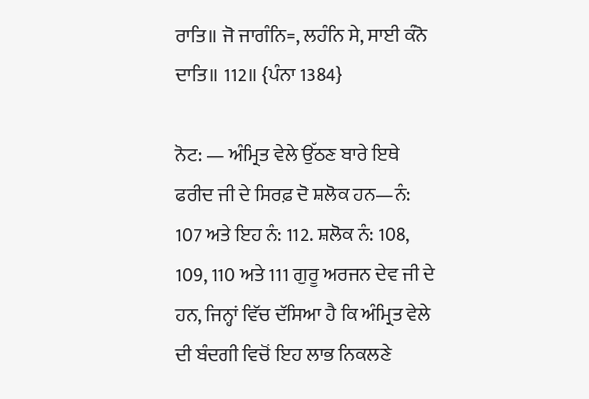ਰਾਤਿ॥ ਜੋ ਜਾਗੰਨਿ=, ਲਹੰਨਿ ਸੇ, ਸਾਈ ਕੰਨੋ ਦਾਤਿ॥ 112॥ {ਪੰਨਾ 1384}

ਨੋਟ: — ਅੰਮ੍ਰਿਤ ਵੇਲੇ ਉੱਠਣ ਬਾਰੇ ਇਥੇ ਫਰੀਦ ਜੀ ਦੇ ਸਿਰਫ਼ ਦੋ ਸ਼ਲੋਕ ਹਨ—ਨੰ: 107 ਅਤੇ ਇਹ ਨੰ: 112. ਸ਼ਲੋਕ ਨੰ: 108, 109, 110 ਅਤੇ 111 ਗੁਰੂ ਅਰਜਨ ਦੇਵ ਜੀ ਦੇ ਹਨ, ਜਿਨ੍ਹਾਂ ਵਿੱਚ ਦੱਸਿਆ ਹੈ ਕਿ ਅੰਮ੍ਰਿਤ ਵੇਲੇ ਦੀ ਬੰਦਗੀ ਵਿਚੋਂ ਇਹ ਲਾਭ ਨਿਕਲਣੇ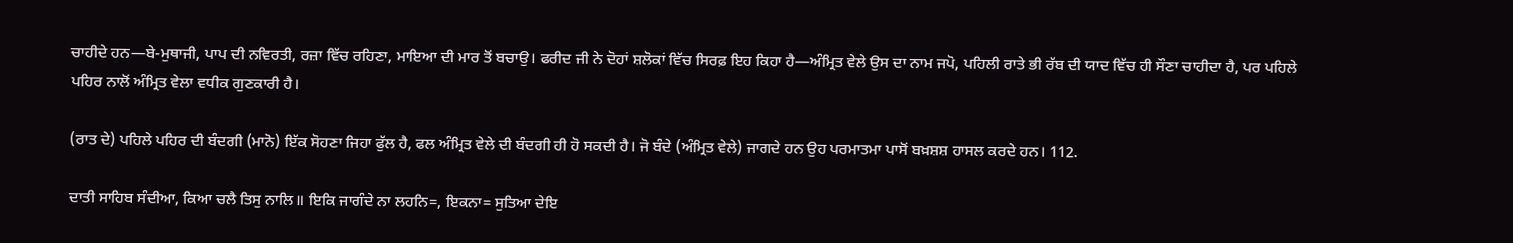ਚਾਹੀਦੇ ਹਨ—ਬੇ-ਮੁਥਾਜੀ, ਪਾਪ ਦੀ ਨਵਿਰਤੀ, ਰਜ਼ਾ ਵਿੱਚ ਰਹਿਣਾ, ਮਾਇਆ ਦੀ ਮਾਰ ਤੋਂ ਬਚਾਉ। ਫਰੀਦ ਜੀ ਨੇ ਦੋਹਾਂ ਸ਼ਲੋਕਾਂ ਵਿੱਚ ਸਿਰਫ਼ ਇਹ ਕਿਹਾ ਹੈ—ਅੰਮ੍ਰਿਤ ਵੇਲੇ ਉਸ ਦਾ ਨਾਮ ਜਪੋ, ਪਹਿਲੀ ਰਾਤੇ ਭੀ ਰੱਬ ਦੀ ਯਾਦ ਵਿੱਚ ਹੀ ਸੌਣਾ ਚਾਹੀਦਾ ਹੈ, ਪਰ ਪਹਿਲੇ ਪਹਿਰ ਨਾਲੋਂ ਅੰਮ੍ਰਿਤ ਵੇਲਾ ਵਧੀਕ ਗੁਣਕਾਰੀ ਹੈ।

(ਰਾਤ ਦੇ) ਪਹਿਲੇ ਪਹਿਰ ਦੀ ਬੰਦਗੀ (ਮਾਨੋ) ਇੱਕ ਸੋਹਣਾ ਜਿਹਾ ਫੁੱਲ ਹੈ, ਫਲ ਅੰਮ੍ਰਿਤ ਵੇਲੇ ਦੀ ਬੰਦਗੀ ਹੀ ਹੋ ਸਕਦੀ ਹੈ। ਜੋ ਬੰਦੇ (ਅੰਮ੍ਰਿਤ ਵੇਲੇ) ਜਾਗਦੇ ਹਨ ਉਹ ਪਰਮਾਤਮਾ ਪਾਸੋਂ ਬਖ਼ਸ਼ਸ਼ ਹਾਸਲ ਕਰਦੇ ਹਨ। 112.

ਦਾਤੀ ਸਾਹਿਬ ਸੰਦੀਆ, ਕਿਆ ਚਲੈ ਤਿਸੁ ਨਾਲਿ॥ ਇਕਿ ਜਾਗੰਦੇ ਨਾ ਲਹਨਿ=, ਇਕਨਾ= ਸੁਤਿਆ ਦੇਇ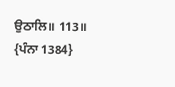ਉਠਾਲਿ॥ 113॥ {ਪੰਨਾ 1384}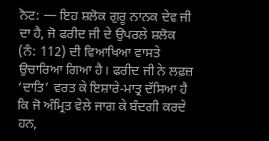ਨੋਟ: — ਇਹ ਸ਼ਲੋਕ ਗੁਰੂ ਨਾਨਕ ਦੇਵ ਜੀ ਦਾ ਹੈ, ਜੋ ਫਰੀਦ ਜੀ ਦੇ ਉਪਰਲੇ ਸ਼ਲੋਕ (ਨੰ: 112) ਦੀ ਵਿਆਖਿਆ ਵਾਸਤੇ ਉਚਾਰਿਆ ਗਿਆ ਹੈ। ਫਰੀਦ ਜੀ ਨੇ ਲਫ਼ਜ਼ ‘ਦਾਤਿ’ ਵਰਤ ਕੇ ਇਸ਼ਾਰੇ-ਮਾਤ੍ਰ ਦੱਸਿਆ ਹੈ ਕਿ ਜੋ ਅੰਮ੍ਰਿਤ ਵੇਲੇ ਜਾਗ ਕੇ ਬੰਦਗੀ ਕਰਦੇ ਹਨ,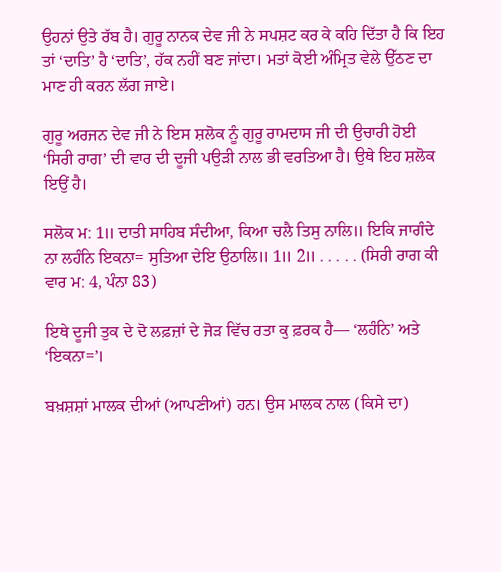ਉਹਨਾਂ ਉਤੇ ਰੱਬ ਹੈ। ਗੁਰੂ ਨਾਨਕ ਦੇਵ ਜੀ ਨੇ ਸਪਸ਼ਟ ਕਰ ਕੇ ਕਹਿ ਦਿੱਤਾ ਹੈ ਕਿ ਇਹ ਤਾਂ ‘ਦਾਤਿ’ ਹੈ ‘ਦਾਤਿ’, ਹੱਕ ਨਹੀਂ ਬਣ ਜਾਂਦਾ। ਮਤਾਂ ਕੋਈ ਅੰਮ੍ਰਿਤ ਵੇਲੇ ਉੱਠਣ ਦਾ ਮਾਣ ਹੀ ਕਰਨ ਲੱਗ ਜਾਏ।

ਗੁਰੂ ਅਰਜਨ ਦੇਵ ਜੀ ਨੇ ਇਸ ਸ਼ਲੋਕ ਨੂੰ ਗੁਰੂ ਰਾਮਦਾਸ ਜੀ ਦੀ ਉਚਾਰੀ ਹੋਈ ‘ਸਿਰੀ ਰਾਗ’ ਦੀ ਵਾਰ ਦੀ ਦੂਜੀ ਪਉੜੀ ਨਾਲ ਭੀ ਵਰਤਿਆ ਹੈ। ਉਥੇ ਇਹ ਸ਼ਲੋਕ ਇਉਂ ਹੈ।

ਸਲੋਕ ਮ: 1॥ ਦਾਤੀ ਸਾਹਿਬ ਸੰਦੀਆ, ਕਿਆ ਚਲੈ ਤਿਸੁ ਨਾਲਿ॥ ਇਕਿ ਜਾਗੰਦੇ ਨਾ ਲਹੰਨਿ ਇਕਨਾ= ਸੁਤਿਆ ਦੇਇ ਉਠਾਲਿ॥ 1॥ 2॥ . . . . . (ਸਿਰੀ ਰਾਗ ਕੀ ਵਾਰ ਮ: 4, ਪੰਨਾ 83)

ਇਥੇ ਦੂਜੀ ਤੁਕ ਦੇ ਦੋ ਲਫ਼ਜ਼ਾਂ ਦੇ ਜੋੜ ਵਿੱਚ ਰਤਾ ਕੁ ਫ਼ਰਕ ਹੈ— ‘ਲਹੰਨਿ’ ਅਤੇ ‘ਇਕਨਾ=’।

ਬਖ਼ਸ਼ਸ਼ਾਂ ਮਾਲਕ ਦੀਆਂ (ਆਪਣੀਆਂ) ਹਨ। ਉਸ ਮਾਲਕ ਨਾਲ (ਕਿਸੇ ਦਾ)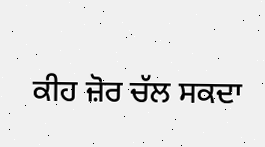ਕੀਹ ਜ਼ੋਰ ਚੱਲ ਸਕਦਾ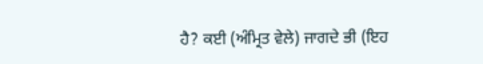ਹੈ? ਕਈ (ਅੰਮ੍ਰਿਤ ਵੇਲੇ) ਜਾਗਦੇ ਭੀ (ਇਹ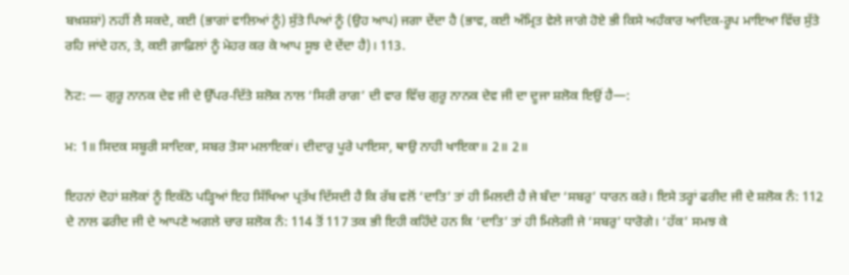ਬਖ਼ਸ਼ਸ਼ਾਂ) ਨਹੀਂ ਲੈ ਸਕਦੇ, ਕਈ (ਭਾਗਾਂ ਵਾਲਿਆਂ ਨੂੰ) ਸੁੱਤੇ ਪਿਆਂ ਨੂੰ (ਉਹ ਆਪ) ਜਗਾ ਦੇਂਦਾ ਹੈ (ਭਾਵ, ਕਈ ਅੰਮ੍ਰਿਤ ਵੇਲੇ ਜਾਗੇ ਹੋਏ ਭੀ ਕਿਸੇ ਅਹੰਕਾਰ ਆਦਿਕ-ਰੂਪ ਮਾਇਆ ਵਿੱਚ ਸੁੱਤੇ ਰਹਿ ਜਾਂਦੇ ਹਨ, ਤੇ, ਕਈ ਗ਼ਾਫ਼ਿਲਾਂ ਨੂੰ ਮੇਹਰ ਕਰ ਕੇ ਆਪ ਸੂਝ ਦੇ ਦੇਂਦਾ ਹੈ)। 113.

ਨੋਟ: — ਗੁਰੂ ਨਾਨਕ ਦੇਵ ਜੀ ਦੇ ਉੱਪਰ-ਦਿੱਤੇ ਸ਼ਲੋਕ ਨਾਲ ‘ਸਿਰੀ ਰਾਗ’ ਦੀ ਵਾਰ ਵਿੱਚ ਗੁਰੂ ਨਾਨਕ ਦੇਵ ਜੀ ਦਾ ਦੂਜਾ ਸ਼ਲੋਕ ਇਉਂ ਹੈ—:

ਮ: 1॥ ਸਿਦਕ ਸਬੂਰੀ ਸਾਦਿਕਾ, ਸਬਰ ਤੋਸਾ ਮਲਾਇਕਾਂ। ਦੀਦਾਰੁ ਪੂਰੇ ਪਾਇਸਾ, ਥਾਉ ਨਾਹੀ ਖਾਇਕਾ॥ 2॥ 2॥

ਇਹਨਾਂ ਦੋਹਾਂ ਸ਼ਲੋਕਾਂ ਨੂੰ ਇਕੱਠੇ ਪੜ੍ਹਿਆਂ ਇਹ ਸਿੱਖਿਆ ਪ੍ਰਤੱਖ ਦਿੱਸਦੀ ਹੈ ਕਿ ਰੱਬ ਵਲੋਂ ‘ਦਾਤਿ’ ਤਾਂ ਹੀ ਮਿਲਦੀ ਹੈ ਜੇ ਬੰਦਾ ‘ਸਬਰੁ’ ਧਾਰਨ ਕਰੇ। ਇਸੇ ਤਰ੍ਹਾਂ ਫਰੀਦ ਜੀ ਦੇ ਸ਼ਲੋਕ ਨੰ: 112 ਦੇ ਨਾਲ ਫਰੀਦ ਜੀ ਦੇ ਆਪਣੇ ਅਗਲੇ ਚਾਰ ਸ਼ਲੋਕ ਨੰ: 114 ਤੋਂ 117 ਤਕ ਭੀ ਇਹੀ ਕਹਿੰਦੇ ਹਨ ਕਿ ‘ਦਾਤਿ’ ਤਾਂ ਹੀ ਮਿਲੇਗੀ ਜੇ ‘ਸਬਰੁ’ ਧਾਰੋਗੇ। ‘ਹੱਕ’ ਸਮਝ ਕੇ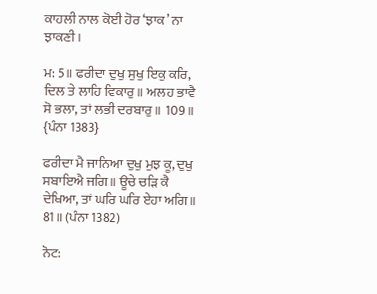ਕਾਹਲੀ ਨਾਲ ਕੋਈ ਹੋਰ ‘ਝਾਕ’ ਨਾ ਝਾਕਣੀ।

ਮ: 5॥ ਫਰੀਦਾ ਦੁਖੁ ਸੁਖੁ ਇਕੁ ਕਰਿ, ਦਿਲ ਤੇ ਲਾਹਿ ਵਿਕਾਰੁ॥ ਅਲਹ ਭਾਵੈ ਸੋ ਭਲਾ, ਤਾਂ ਲਭੀ ਦਰਬਾਰੁ॥ 109॥ {ਪੰਨਾ 1383}

ਫਰੀਦਾ ਮੈ ਜਾਨਿਆ ਦੁਖੁ ਮੁਝ ਕੂ, ਦੁਖੁ ਸਬਾਇਐ ਜਗਿ॥ ਊਚੇ ਚੜਿ ਕੈ ਦੇਖਿਆ, ਤਾਂ ਘਰਿ ਘਰਿ ਏਹਾ ਅਗਿ॥ 81॥ (ਪੰਨਾ 1382)

ਨੋਟ: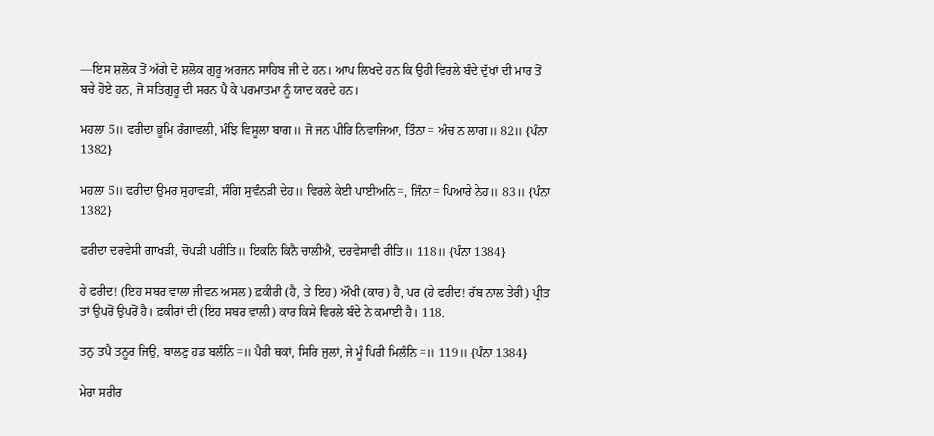—ਇਸ ਸ਼ਲੋਕ ਤੋਂ ਅੱਗੇ ਦੋ ਸ਼ਲੋਕ ਗੁਰੂ ਅਰਜਨ ਸਾਹਿਬ ਜੀ ਦੇ ਹਨ। ਆਪ ਲਿਖਦੇ ਹਨ ਕਿ ਉਹੀ ਵਿਰਲੇ ਬੰਦੇ ਦੁੱਖਾਂ ਦੀ ਮਾਰ ਤੋਂ ਬਚੇ ਹੋਏ ਹਨ, ਜੋ ਸਤਿਗੁਰੂ ਦੀ ਸਰਨ ਪੈ ਕੇ ਪਰਮਾਤਮਾ ਨੂੰ ਯਾਦ ਕਰਦੇ ਹਨ।

ਮਹਲਾ 5॥ ਫਰੀਦਾ ਭੂਮਿ ਰੰਗਾਵਲੀ, ਮੰਝਿ ਵਿਸੂਲਾ ਬਾਗ॥ ਜੋ ਜਨ ਪੀਰਿ ਨਿਵਾਜਿਆ, ਤਿੰਨਾ= ਅੰਚ ਨ ਲਾਗ॥ 82॥ {ਪੰਨਾ 1382}

ਮਹਲਾ 5॥ ਫਰੀਦਾ ਉਮਰ ਸੁਹਾਵੜੀ, ਸੰਗਿ ਸੁਵੰਨੜੀ ਦੇਹ॥ ਵਿਰਲੇ ਕੇਈ ਪਾਈਅਨਿ=, ਜਿੰਨਾ= ਪਿਆਰੇ ਨੇਹ॥ 83॥ {ਪੰਨਾ 1382}

ਫਰੀਦਾ ਦਰਵੇਸੀ ਗਾਖੜੀ, ਚੋਪੜੀ ਪਰੀਤਿ॥ ਇਕਨਿ ਕਿਨੈ ਚਾਲੀਐ, ਦਰਵੇਸਾਵੀ ਰੀਤਿ॥ 118॥ {ਪੰਨਾ 1384}

ਹੇ ਫਰੀਦ! (ਇਹ ਸਬਰ ਵਾਲਾ ਜੀਵਨ ਅਸਲ) ਫ਼ਕੀਰੀ (ਹੈ, ਤੇ ਇਹ) ਔਖੀ (ਕਾਰ) ਹੈ, ਪਰ (ਹੇ ਫਰੀਦ! ਰੱਬ ਨਾਲ ਤੇਰੀ) ਪ੍ਰੀਤ ਤਾਂ ਉਪਰੋਂ ਉਪਰੋਂ ਹੈ। ਫ਼ਕੀਰਾਂ ਦੀ (ਇਹ ਸਬਰ ਵਾਲੀ) ਕਾਰ ਕਿਸੇ ਵਿਰਲੇ ਬੰਦੇ ਨੇ ਕਮਾਈ ਹੈ। 118.

ਤਨੁ ਤਪੈ ਤਨੂਰ ਜਿਉ, ਬਾਲਣੁ ਹਡ ਬਲੰਨਿ=॥ ਪੈਰੀ ਥਕਾਂ, ਸਿਰਿ ਜੁਲਾਂ, ਜੇ ਮੂੰ ਪਿਰੀ ਮਿਲੰਨਿ=॥ 119॥ {ਪੰਨਾ 1384}

ਮੇਰਾ ਸਰੀਰ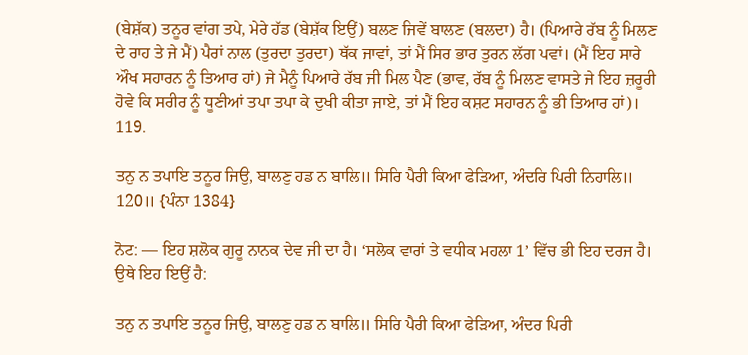(ਬੇਸ਼ੱਕ) ਤਨੂਰ ਵਾਂਗ ਤਪੇ, ਮੇਰੇ ਹੱਡ (ਬੇਸ਼ੱਕ ਇਉਂ) ਬਲਣ ਜਿਵੇਂ ਬਾਲਣ (ਬਲਦਾ) ਹੈ। (ਪਿਆਰੇ ਰੱਬ ਨੂੰ ਮਿਲਣ ਦੇ ਰਾਹ ਤੇ ਜੇ ਮੈਂ) ਪੈਰਾਂ ਨਾਲ (ਤੁਰਦਾ ਤੁਰਦਾ) ਥੱਕ ਜਾਵਾਂ, ਤਾਂ ਮੈਂ ਸਿਰ ਭਾਰ ਤੁਰਨ ਲੱਗ ਪਵਾਂ। (ਮੈਂ ਇਹ ਸਾਰੇ ਔਖ ਸਹਾਰਨ ਨੂੰ ਤਿਆਰ ਹਾਂ) ਜੇ ਮੈਨੂੰ ਪਿਆਰੇ ਰੱਬ ਜੀ ਮਿਲ ਪੈਣ (ਭਾਵ, ਰੱਬ ਨੂੰ ਮਿਲਣ ਵਾਸਤੇ ਜੇ ਇਹ ਜ਼ਰੂਰੀ ਹੋਵੇ ਕਿ ਸਰੀਰ ਨੂੰ ਧੂਣੀਆਂ ਤਪਾ ਤਪਾ ਕੇ ਦੁਖੀ ਕੀਤਾ ਜਾਏ, ਤਾਂ ਮੈਂ ਇਹ ਕਸ਼ਟ ਸਹਾਰਨ ਨੂੰ ਭੀ ਤਿਆਰ ਹਾਂ)। 119.

ਤਨੁ ਨ ਤਪਾਇ ਤਨੂਰ ਜਿਉ, ਬਾਲਣੁ ਹਡ ਨ ਬਾਲਿ॥ ਸਿਰਿ ਪੈਰੀ ਕਿਆ ਫੇੜਿਆ, ਅੰਦਰਿ ਪਿਰੀ ਨਿਹਾਲਿ॥ 120॥ {ਪੰਨਾ 1384}

ਨੋਟ: — ਇਹ ਸ਼ਲੋਕ ਗੁਰੂ ਨਾਨਕ ਦੇਵ ਜੀ ਦਾ ਹੈ। ‘ਸਲੋਕ ਵਾਰਾਂ ਤੇ ਵਧੀਕ ਮਹਲਾ 1’ ਵਿੱਚ ਭੀ ਇਹ ਦਰਜ ਹੈ। ਉਥੇ ਇਹ ਇਉਂ ਹੈ:

ਤਨੁ ਨ ਤਪਾਇ ਤਨੂਰ ਜਿਉ, ਬਾਲਣੁ ਹਡ ਨ ਬਾਲਿ॥ ਸਿਰਿ ਪੈਰੀ ਕਿਆ ਫੇੜਿਆ, ਅੰਦਰ ਪਿਰੀ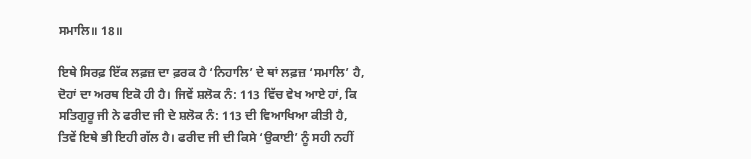ਸਮਾਲਿ॥ 18॥

ਇਥੇ ਸਿਰਫ਼ ਇੱਕ ਲਫ਼ਜ਼ ਦਾ ਫ਼ਰਕ ਹੈ ‘ਨਿਹਾਲਿ’ ਦੇ ਥਾਂ ਲਫ਼ਜ਼ ‘ਸਮਾਲਿ’ ਹੈ, ਦੋਹਾਂ ਦਾ ਅਰਥ ਇਕੋ ਹੀ ਹੈ। ਜਿਵੇਂ ਸ਼ਲੋਕ ਨੰ: 113 ਵਿੱਚ ਵੇਖ ਆਏ ਹਾਂ, ਕਿ ਸਤਿਗੁਰੂ ਜੀ ਨੇ ਫਰੀਦ ਜੀ ਦੇ ਸ਼ਲੋਕ ਨੰ: 113 ਦੀ ਵਿਆਖਿਆ ਕੀਤੀ ਹੈ, ਤਿਵੇਂ ਇਥੇ ਭੀ ਇਹੀ ਗੱਲ ਹੈ। ਫਰੀਦ ਜੀ ਦੀ ਕਿਸੇ ‘ਉਕਾਈ’ ਨੂੰ ਸਹੀ ਨਹੀਂ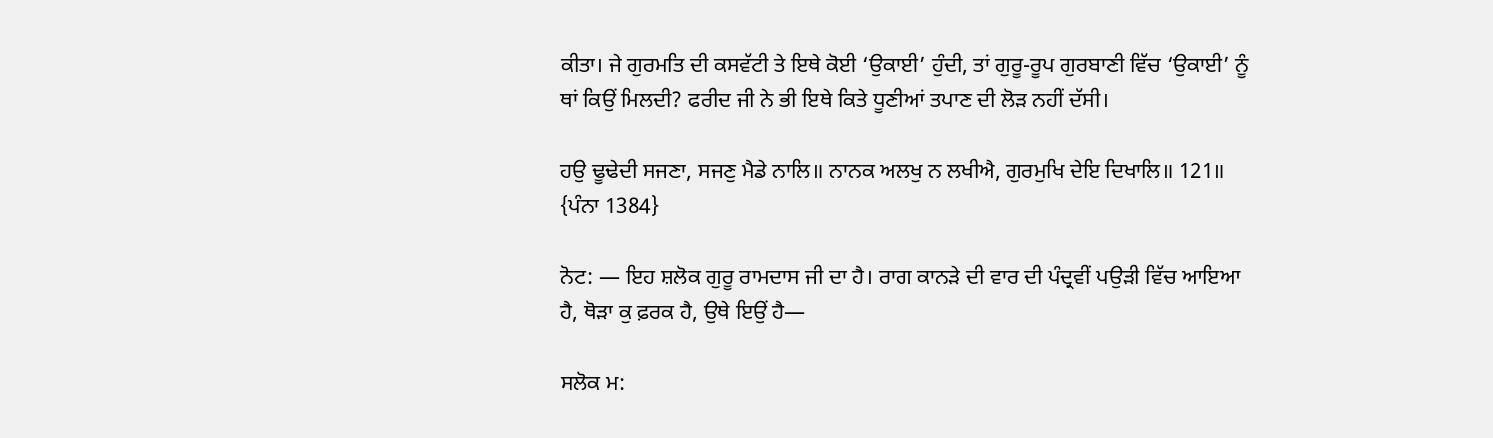ਕੀਤਾ। ਜੇ ਗੁਰਮਤਿ ਦੀ ਕਸਵੱਟੀ ਤੇ ਇਥੇ ਕੋਈ ‘ਉਕਾਈ’ ਹੁੰਦੀ, ਤਾਂ ਗੁਰੂ-ਰੂਪ ਗੁਰਬਾਣੀ ਵਿੱਚ ‘ਉਕਾਈ’ ਨੂੰ ਥਾਂ ਕਿਉਂ ਮਿਲਦੀ? ਫਰੀਦ ਜੀ ਨੇ ਭੀ ਇਥੇ ਕਿਤੇ ਧੂਣੀਆਂ ਤਪਾਣ ਦੀ ਲੋੜ ਨਹੀਂ ਦੱਸੀ।

ਹਉ ਢੂਢੇਦੀ ਸਜਣਾ, ਸਜਣੁ ਮੈਡੇ ਨਾਲਿ॥ ਨਾਨਕ ਅਲਖੁ ਨ ਲਖੀਐ, ਗੁਰਮੁਖਿ ਦੇਇ ਦਿਖਾਲਿ॥ 121॥ {ਪੰਨਾ 1384}

ਨੋਟ: — ਇਹ ਸ਼ਲੋਕ ਗੁਰੂ ਰਾਮਦਾਸ ਜੀ ਦਾ ਹੈ। ਰਾਗ ਕਾਨੜੇ ਦੀ ਵਾਰ ਦੀ ਪੰਦ੍ਰਵੀਂ ਪਉੜੀ ਵਿੱਚ ਆਇਆ ਹੈ, ਥੋੜਾ ਕੁ ਫ਼ਰਕ ਹੈ, ਉਥੇ ਇਉਂ ਹੈ—

ਸਲੋਕ ਮ: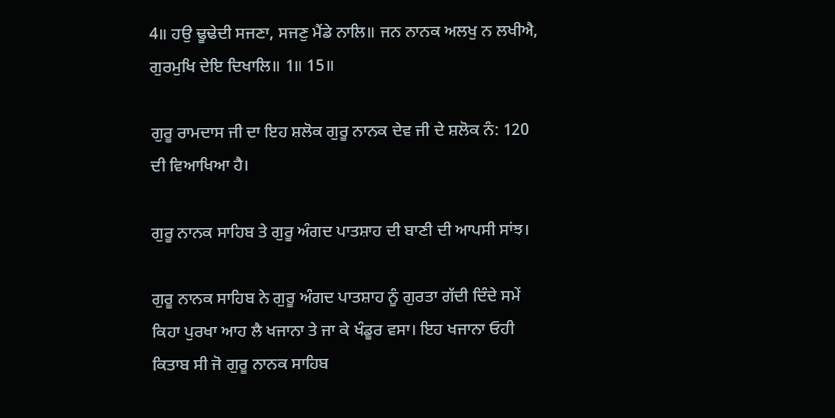4॥ ਹਉ ਢੂਢੇਦੀ ਸਜਣਾ, ਸਜਣੁ ਮੈਂਡੇ ਨਾਲਿ॥ ਜਨ ਨਾਨਕ ਅਲਖੁ ਨ ਲਖੀਐ, ਗੁਰਮੁਖਿ ਦੇਇ ਦਿਖਾਲਿ॥ 1॥ 15॥

ਗੁਰੂ ਰਾਮਦਾਸ ਜੀ ਦਾ ਇਹ ਸ਼ਲੋਕ ਗੁਰੂ ਨਾਨਕ ਦੇਵ ਜੀ ਦੇ ਸ਼ਲੋਕ ਨੰ: 120 ਦੀ ਵਿਆਖਿਆ ਹੈ।

ਗੁਰੂ ਨਾਨਕ ਸਾਹਿਬ ਤੇ ਗੁਰੂ ਅੰਗਦ ਪਾਤਸ਼ਾਹ ਦੀ ਬਾਣੀ ਦੀ ਆਪਸੀ ਸਾਂਝ।

ਗੁਰੂ ਨਾਨਕ ਸਾਹਿਬ ਨੇ ਗੁਰੂ ਅੰਗਦ ਪਾਤਸ਼ਾਹ ਨੂੰ ਗੁਰਤਾ ਗੱਦੀ ਦਿੰਦੇ ਸਮੇਂ ਕਿਹਾ ਪੁਰਖਾ ਆਹ ਲੈ ਖਜਾਨਾ ਤੇ ਜਾ ਕੇ ਖੰਡੂਰ ਵਸਾ। ਇਹ ਖਜਾਨਾ ਓਹੀ ਕਿਤਾਬ ਸੀ ਜੋ ਗੁਰੂ ਨਾਨਕ ਸਾਹਿਬ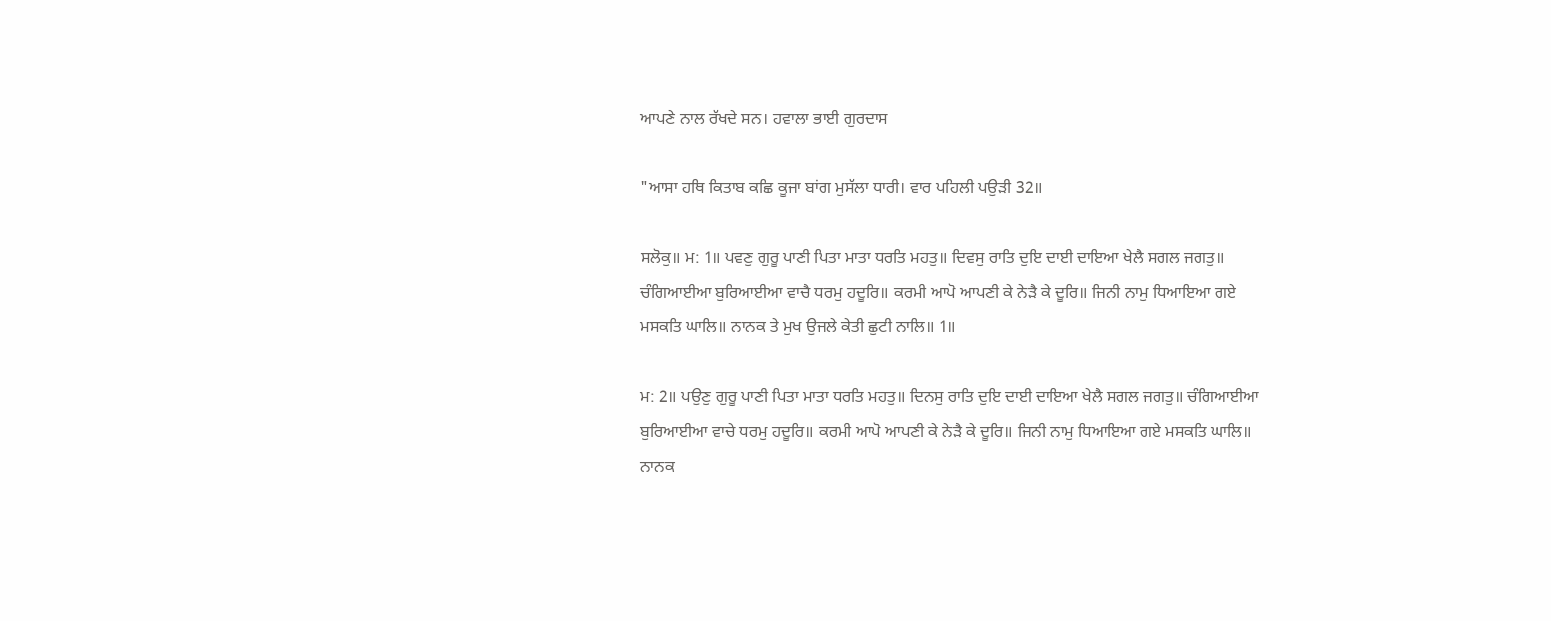ਆਪਣੇ ਨਾਲ ਰੱਖਦੇ ਸਨ। ਹਵਾਲਾ ਭਾਈ ਗੁਰਦਾਸ

"ਆਸਾ ਹਥਿ ਕਿਤਾਬ ਕਛਿ ਕੂਜਾ ਬਾਂਗ ਮੁਸੱਲਾ ਧਾਰੀ। ਵਾਰ ਪਹਿਲੀ ਪਉੜੀ 32॥

ਸਲੋਕੁ॥ ਮ: 1॥ ਪਵਣੁ ਗੁਰੂ ਪਾਣੀ ਪਿਤਾ ਮਾਤਾ ਧਰਤਿ ਮਹਤੁ॥ ਦਿਵਸੁ ਰਾਤਿ ਦੁਇ ਦਾਈ ਦਾਇਆ ਖੇਲੈ ਸਗਲ ਜਗਤੁ॥ ਚੰਗਿਆਈਆ ਬੁਰਿਆਈਆ ਵਾਚੈ ਧਰਮੁ ਹਦੂਰਿ॥ ਕਰਮੀ ਆਪੋ ਆਪਣੀ ਕੇ ਨੇੜੈ ਕੇ ਦੂਰਿ॥ ਜਿਨੀ ਨਾਮੁ ਧਿਆਇਆ ਗਏ ਮਸਕਤਿ ਘਾਲਿ॥ ਨਾਨਕ ਤੇ ਮੁਖ ਉਜਲੇ ਕੇਤੀ ਛੁਟੀ ਨਾਲਿ॥ 1॥

ਮ: 2॥ ਪਉਣੁ ਗੁਰੂ ਪਾਣੀ ਪਿਤਾ ਮਾਤਾ ਧਰਤਿ ਮਹਤੁ॥ ਦਿਨਸੁ ਰਾਤਿ ਦੁਇ ਦਾਈ ਦਾਇਆ ਖੇਲੈ ਸਗਲ ਜਗਤੁ॥ ਚੰਗਿਆਈਆ ਬੁਰਿਆਈਆ ਵਾਚੇ ਧਰਮੁ ਹਦੂਰਿ॥ ਕਰਮੀ ਆਪੋ ਆਪਣੀ ਕੇ ਨੇੜੈ ਕੇ ਦੂਰਿ॥ ਜਿਨੀ ਨਾਮੁ ਧਿਆਇਆ ਗਏ ਮਸਕਤਿ ਘਾਲਿ॥ ਨਾਨਕ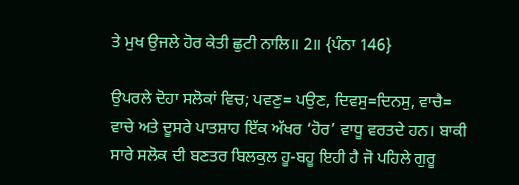ਤੇ ਮੁਖ ਉਜਲੇ ਹੋਰ ਕੇਤੀ ਛੁਟੀ ਨਾਲਿ॥ 2॥ {ਪੰਨਾ 146}

ਉਪਰਲੇ ਦੋਹਾ ਸਲੋਕਾਂ ਵਿਚ; ਪਵਣੁ= ਪਉਣ, ਦਿਵਸੁ=ਦਿਨਸੁ, ਵਾਚੈ= ਵਾਚੇ ਅਤੇ ਦੂਸਰੇ ਪਾਤਸ਼ਾਹ ਇੱਕ ਅੱਖਰ ‘ਹੋਰ’ ਵਾਧੂ ਵਰਤਦੇ ਹਨ। ਬਾਕੀ ਸਾਰੇ ਸਲੋਕ ਦੀ ਬਣਤਰ ਬਿਲਕੁਲ ਹੂ-ਬਹੂ ਇਹੀ ਹੈ ਜੋ ਪਹਿਲੇ ਗੁਰੂ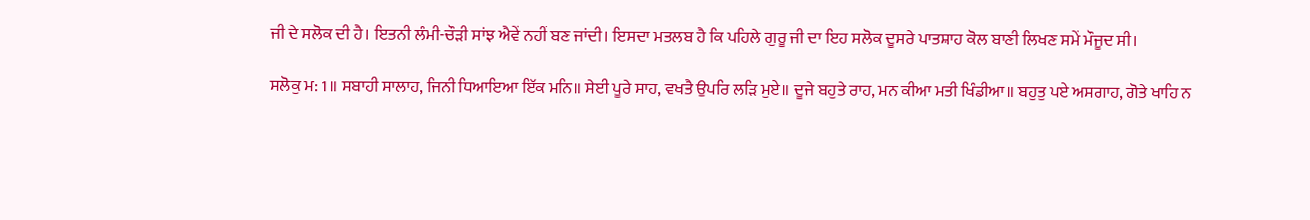ਜੀ ਦੇ ਸਲੋਕ ਦੀ ਹੈ। ਇਤਨੀ ਲੰਮੀ-ਚੌੜੀ ਸਾਂਝ ਐਵੇਂ ਨਹੀਂ ਬਣ ਜਾਂਦੀ। ਇਸਦਾ ਮਤਲਬ ਹੈ ਕਿ ਪਹਿਲੇ ਗੁਰੂ ਜੀ ਦਾ ਇਹ ਸਲੋਕ ਦੂਸਰੇ ਪਾਤਸ਼ਾਹ ਕੋਲ ਬਾਣੀ ਲਿਖਣ ਸਮੇਂ ਮੌਜੂਦ ਸੀ।

ਸਲੋਕੁ ਮ: 1॥ ਸਬਾਹੀ ਸਾਲਾਹ, ਜਿਨੀ ਧਿਆਇਆ ਇੱਕ ਮਨਿ॥ ਸੇਈ ਪੂਰੇ ਸਾਹ, ਵਖਤੈ ਉਪਰਿ ਲੜਿ ਮੁਏ॥ ਦੂਜੇ ਬਹੁਤੇ ਰਾਹ, ਮਨ ਕੀਆ ਮਤੀ ਖਿੰਡੀਆ॥ ਬਹੁਤੁ ਪਏ ਅਸਗਾਹ, ਗੋਤੇ ਖਾਹਿ ਨ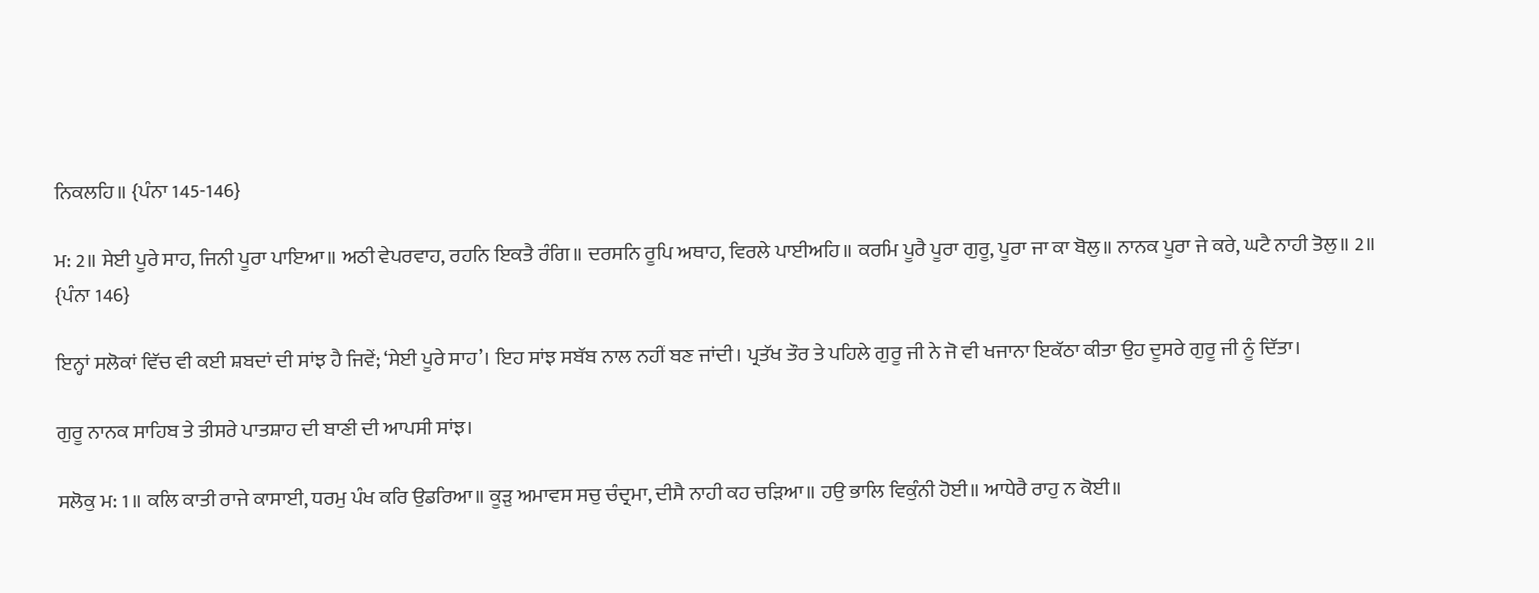ਨਿਕਲਹਿ॥ {ਪੰਨਾ 145-146}

ਮ: 2॥ ਸੇਈ ਪੂਰੇ ਸਾਹ, ਜਿਨੀ ਪੂਰਾ ਪਾਇਆ॥ ਅਠੀ ਵੇਪਰਵਾਹ, ਰਹਨਿ ਇਕਤੈ ਰੰਗਿ॥ ਦਰਸਨਿ ਰੂਪਿ ਅਥਾਹ, ਵਿਰਲੇ ਪਾਈਅਹਿ॥ ਕਰਮਿ ਪੂਰੈ ਪੂਰਾ ਗੁਰੂ, ਪੂਰਾ ਜਾ ਕਾ ਬੋਲੁ॥ ਨਾਨਕ ਪੂਰਾ ਜੇ ਕਰੇ, ਘਟੈ ਨਾਹੀ ਤੋਲੁ॥ 2॥ {ਪੰਨਾ 146}

ਇਨ੍ਹਾਂ ਸਲੋਕਾਂ ਵਿੱਚ ਵੀ ਕਈ ਸ਼ਬਦਾਂ ਦੀ ਸਾਂਝ ਹੈ ਜਿਵੇਂ; ‘ਸੇਈ ਪੂਰੇ ਸਾਹ’। ਇਹ ਸਾਂਝ ਸਬੱਬ ਨਾਲ ਨਹੀਂ ਬਣ ਜਾਂਦੀ। ਪ੍ਰਤੱਖ ਤੌਰ ਤੇ ਪਹਿਲੇ ਗੁਰੂ ਜੀ ਨੇ ਜੋ ਵੀ ਖਜਾਨਾ ਇਕੱਠਾ ਕੀਤਾ ਉਹ ਦੂਸਰੇ ਗੁਰੂ ਜੀ ਨੂੰ ਦਿੱਤਾ।

ਗੁਰੂ ਨਾਨਕ ਸਾਹਿਬ ਤੇ ਤੀਸਰੇ ਪਾਤਸ਼ਾਹ ਦੀ ਬਾਣੀ ਦੀ ਆਪਸੀ ਸਾਂਝ।

ਸਲੋਕੁ ਮ: 1॥ ਕਲਿ ਕਾਤੀ ਰਾਜੇ ਕਾਸਾਈ, ਧਰਮੁ ਪੰਖ ਕਰਿ ਉਡਰਿਆ॥ ਕੂੜੁ ਅਮਾਵਸ ਸਚੁ ਚੰਦ੍ਰਮਾ, ਦੀਸੈ ਨਾਹੀ ਕਹ ਚੜਿਆ॥ ਹਉ ਭਾਲਿ ਵਿਕੁੰਨੀ ਹੋਈ॥ ਆਧੇਰੈ ਰਾਹੁ ਨ ਕੋਈ॥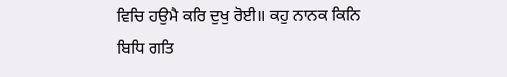ਵਿਚਿ ਹਉਮੈ ਕਰਿ ਦੁਖੁ ਰੋਈ॥ ਕਹੁ ਨਾਨਕ ਕਿਨਿ ਬਿਧਿ ਗਤਿ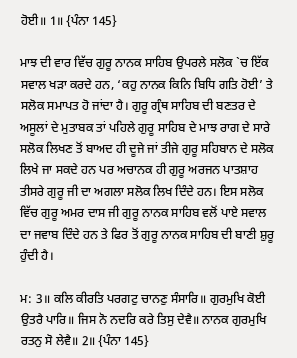ਹੋਈ॥ 1॥ {ਪੰਨਾ 145}

ਮਾਝ ਦੀ ਵਾਰ ਵਿੱਚ ਗੁਰੂ ਨਾਨਕ ਸਾਹਿਬ ਉਪਰਲੇ ਸਲੋਕ `ਚ ਇੱਕ ਸਵਾਲ ਖੜਾ ਕਰਦੇ ਹਨ, ‘ਕਹੁ ਨਾਨਕ ਕਿਨਿ ਬਿਧਿ ਗਤਿ ਹੋਈ’ ਤੇ ਸਲੋਕ ਸਮਾਪਤ ਹੋ ਜਾਂਦਾ ਹੈ। ਗੁਰੂ ਗ੍ਰੰਥ ਸਾਹਿਬ ਦੀ ਬਣਤਰ ਦੇ ਅਸੂਲਾਂ ਦੇ ਮੁਤਾਬਕ ਤਾਂ ਪਹਿਲੇ ਗੁਰੂ ਸਾਹਿਬ ਦੇ ਮਾਝ ਰਾਗ ਦੇ ਸਾਰੇ ਸਲੋਕ ਲਿਖਣ ਤੋਂ ਬਾਅਦ ਹੀ ਦੂਜੇ ਜਾਂ ਤੀਜੇ ਗੁਰੂ ਸਹਿਬਾਨ ਦੇ ਸਲੋਕ ਲਿਖੇ ਜਾ ਸਕਦੇ ਹਨ ਪਰ ਅਚਾਨਕ ਹੀ ਗੁਰੂ ਅਰਜਨ ਪਾਤਸ਼ਾਹ ਤੀਸਰੇ ਗੁਰੂ ਜੀ ਦਾ ਅਗਲਾ ਸਲੋਕ ਲਿਖ ਦਿੰਦੇ ਹਨ। ਇਸ ਸਲੋਕ ਵਿੱਚ ਗੁਰੂ ਅਮਰ ਦਾਸ ਜੀ ਗੁਰੂ ਨਾਨਕ ਸਾਹਿਬ ਵਲੋਂ ਪਾਏ ਸਵਾਲ ਦਾ ਜਵਾਬ ਦਿੰਦੇ ਹਨ ਤੇ ਫਿਰ ਤੋਂ ਗੁਰੂ ਨਾਨਕ ਸਾਹਿਬ ਦੀ ਬਾਣੀ ਸ਼ੁਰੂ ਹੁੰਦੀ ਹੈ।

ਮ: 3॥ ਕਲਿ ਕੀਰਤਿ ਪਰਗਟੁ ਚਾਨਣੁ ਸੰਸਾਰਿ॥ ਗੁਰਮੁਖਿ ਕੋਈ ਉਤਰੈ ਪਾਰਿ॥ ਜਿਸ ਨੋ ਨਦਰਿ ਕਰੇ ਤਿਸੁ ਦੇਵੈ॥ ਨਾਨਕ ਗੁਰਮੁਖਿ ਰਤਨੁ ਸੋ ਲੇਵੈ॥ 2॥ {ਪੰਨਾ 145}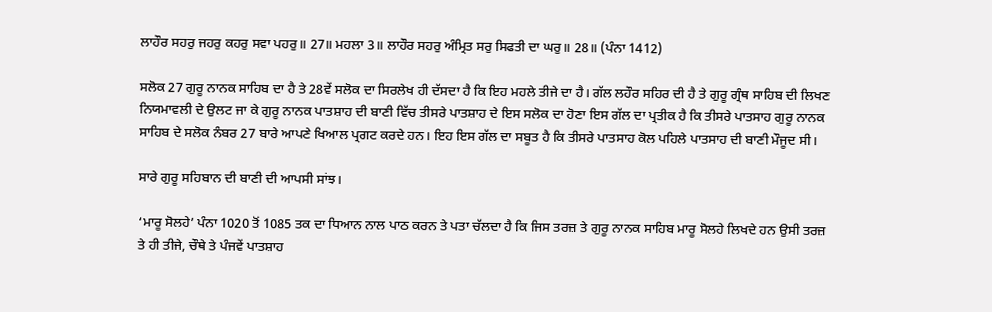ਲਾਹੌਰ ਸਹਰੁ ਜਹਰੁ ਕਹਰੁ ਸਵਾ ਪਹਰੁ॥ 27॥ ਮਹਲਾ 3॥ ਲਾਹੌਰ ਸਹਰੁ ਅੰਮ੍ਰਿਤ ਸਰੁ ਸਿਫਤੀ ਦਾ ਘਰੁ॥ 28॥ (ਪੰਨਾ 1412)

ਸਲੋਕ 27 ਗੁਰੂ ਨਾਨਕ ਸਾਹਿਬ ਦਾ ਹੈ ਤੇ 28ਵੇਂ ਸਲੋਕ ਦਾ ਸਿਰਲੇਖ ਹੀ ਦੱਸਦਾ ਹੈ ਕਿ ਇਹ ਮਹਲੇ ਤੀਜੇ ਦਾ ਹੈ। ਗੱਲ ਲਹੌਰ ਸਹਿਰ ਦੀ ਹੈ ਤੇ ਗੁਰੂ ਗ੍ਰੰਥ ਸਾਹਿਬ ਦੀ ਲਿਖਣ ਨਿਯਮਾਵਲੀ ਦੇ ਉਲਟ ਜਾ ਕੇ ਗੁਰੂ ਨਾਨਕ ਪਾਤਸ਼ਾਹ ਦੀ ਬਾਣੀ ਵਿੱਚ ਤੀਸਰੇ ਪਾਤਸ਼ਾਹ ਦੇ ਇਸ ਸਲੋਕ ਦਾ ਹੋਣਾ ਇਸ ਗੱਲ ਦਾ ਪ੍ਰਤੀਕ ਹੈ ਕਿ ਤੀਸਰੇ ਪਾਤਸਾਹ ਗੁਰੂ ਨਾਨਕ ਸਾਹਿਬ ਦੇ ਸਲੋਕ ਨੰਬਰ 27 ਬਾਰੇ ਆਪਣੇ ਖਿਆਲ ਪ੍ਰਗਟ ਕਰਦੇ ਹਨ। ਇਹ ਇਸ ਗੱਲ ਦਾ ਸਬੂਤ ਹੈ ਕਿ ਤੀਸਰੇ ਪਾਤਸਾਹ ਕੋਲ ਪਹਿਲੇ ਪਾਤਸਾਹ ਦੀ ਬਾਣੀ ਮੌਜੂਦ ਸੀ।

ਸਾਰੇ ਗੁਰੂ ਸਹਿਬਾਨ ਦੀ ਬਾਣੀ ਦੀ ਆਪਸੀ ਸਾਂਝ।

‘ਮਾਰੂ ਸੋਲਹੇ’ ਪੰਨਾ 1020 ਤੋਂ 1085 ਤਕ ਦਾ ਧਿਆਨ ਨਾਲ ਪਾਠ ਕਰਨ ਤੇ ਪਤਾ ਚੱਲਦਾ ਹੈ ਕਿ ਜਿਸ ਤਰਜ਼ ਤੇ ਗੁਰੂ ਨਾਨਕ ਸਾਹਿਬ ਮਾਰੂ ਸੋਲਹੇ ਲਿਖਦੇ ਹਨ ਉਸੀ ਤਰਜ਼ ਤੇ ਹੀ ਤੀਜੇ, ਚੌਥੇ ਤੇ ਪੰਜਵੇਂ ਪਾਤਸ਼ਾਹ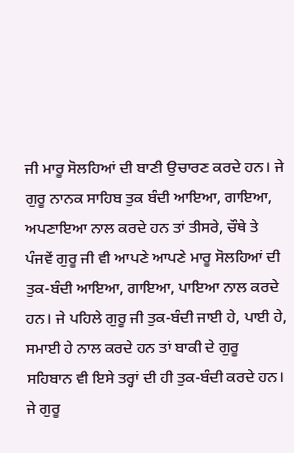ਜੀ ਮਾਰੂ ਸੋਲਹਿਆਂ ਦੀ ਬਾਣੀ ਉਚਾਰਣ ਕਰਦੇ ਹਨ। ਜੇ ਗੁਰੂ ਨਾਨਕ ਸਾਹਿਬ ਤੁਕ ਬੰਦੀ ਆਇਆ, ਗਾਇਆ, ਅਪਣਾਇਆ ਨਾਲ ਕਰਦੇ ਹਨ ਤਾਂ ਤੀਸਰੇ, ਚੌਥੇ ਤੇ ਪੰਜਵੇਂ ਗੁਰੂ ਜੀ ਵੀ ਆਪਣੇ ਆਪਣੇ ਮਾਰੂ ਸੋਲਹਿਆਂ ਦੀ ਤੁਕ-ਬੰਦੀ ਆਇਆ, ਗਾਇਆ, ਪਾਇਆ ਨਾਲ ਕਰਦੇ ਹਨ। ਜੇ ਪਹਿਲੇ ਗੁਰੂ ਜੀ ਤੁਕ-ਬੰਦੀ ਜਾਈ ਹੇ, ਪਾਈ ਹੇ, ਸਮਾਈ ਹੇ ਨਾਲ ਕਰਦੇ ਹਨ ਤਾਂ ਬਾਕੀ ਦੇ ਗੁਰੂ ਸਹਿਬਾਨ ਵੀ ਇਸੇ ਤਰ੍ਹਾਂ ਦੀ ਹੀ ਤੁਕ-ਬੰਦੀ ਕਰਦੇ ਹਨ। ਜੇ ਗੁਰੂ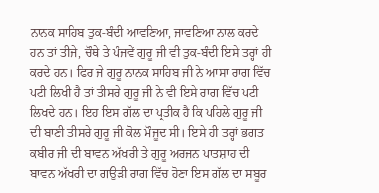ਨਾਨਕ ਸਾਹਿਬ ਤੁਕ-ਬੰਦੀ ਆਵਣਿਆ, ਜਾਵਣਿਆ ਨਾਲ ਕਰਦੇ ਹਨ ਤਾਂ ਤੀਜੇ, ਚੌਥੇ ਤੇ ਪੰਜਵੇਂ ਗੁਰੂ ਜੀ ਵੀ ਤੁਕ-ਬੰਦੀ ਇਸੇ ਤਰ੍ਹਾਂ ਹੀ ਕਰਦੇ ਹਨ। ਫਿਰ ਜੇ ਗੁਰੂ ਨਾਨਕ ਸਾਹਿਬ ਜੀ ਨੇ ਆਸਾ ਰਾਗ ਵਿੱਚ ਪਟੀ ਲਿਖੀ ਹੈ ਤਾਂ ਤੀਸਰੇ ਗੁਰੂ ਜੀ ਨੇ ਵੀ ਇਸੇ ਰਾਗ ਵਿੱਚ ਪਟੀ ਲਿਖਦੇ ਹਨ। ਇਹ ਇਸ ਗੱਲ ਦਾ ਪ੍ਰਤੀਕ ਹੈ ਕਿ ਪਹਿਲੇ ਗੁਰੂ ਜੀ ਦੀ ਬਾਣੀ ਤੀਸਰੇ ਗੁਰੂ ਜੀ ਕੋਲ ਮੌਜੂਦ ਸੀ। ਇਸੇ ਹੀ ਤਰ੍ਹਾਂ ਭਗਤ ਕਬੀਰ ਜੀ ਦੀ ਬਾਵਨ ਅੱਖਰੀ ਤੇ ਗੁਰੂ ਅਰਜਨ ਪਾਤਸ਼ਾਹ ਦੀ ਬਾਵਨ ਅੱਖਰੀ ਦਾ ਗਉੜੀ ਰਾਗ ਵਿੱਚ ਹੋਣਾ ਇਸ ਗੱਲ ਦਾ ਸਬੂਰ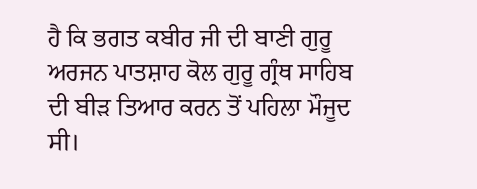ਹੈ ਕਿ ਭਗਤ ਕਬੀਰ ਜੀ ਦੀ ਬਾਣੀ ਗੁਰੂ ਅਰਜਨ ਪਾਤਸ਼ਾਹ ਕੋਲ ਗੁਰੂ ਗ੍ਰੰਥ ਸਾਹਿਬ ਦੀ ਬੀੜ ਤਿਆਰ ਕਰਨ ਤੋਂ ਪਹਿਲਾ ਮੌਜੂਦ ਸੀ।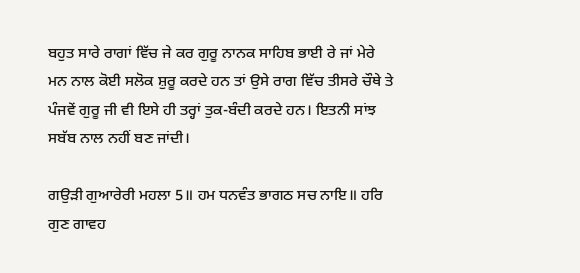ਬਹੁਤ ਸਾਰੇ ਰਾਗਾਂ ਵਿੱਚ ਜੇ ਕਰ ਗੁਰੂ ਨਾਨਕ ਸਾਹਿਬ ਭਾਈ ਰੇ ਜਾਂ ਮੇਰੇ ਮਨ ਨਾਲ ਕੋਈ ਸਲੋਕ ਸ਼ੁਰੂ ਕਰਦੇ ਹਨ ਤਾਂ ਉਸੇ ਰਾਗ ਵਿੱਚ ਤੀਸਰੇ ਚੌਥੇ ਤੇ ਪੰਜਵੇਂ ਗੁਰੂ ਜੀ ਵੀ ਇਸੇ ਹੀ ਤਰ੍ਹਾਂ ਤੁਕ-ਬੰਦੀ ਕਰਦੇ ਹਨ। ਇਤਨੀ ਸਾਂਝ ਸਬੱਬ ਨਾਲ ਨਹੀਂ ਬਣ ਜਾਂਦੀ।

ਗਉੜੀ ਗੁਆਰੇਰੀ ਮਹਲਾ 5॥ ਹਮ ਧਨਵੰਤ ਭਾਗਠ ਸਚ ਨਾਇ॥ ਹਰਿ ਗੁਣ ਗਾਵਹ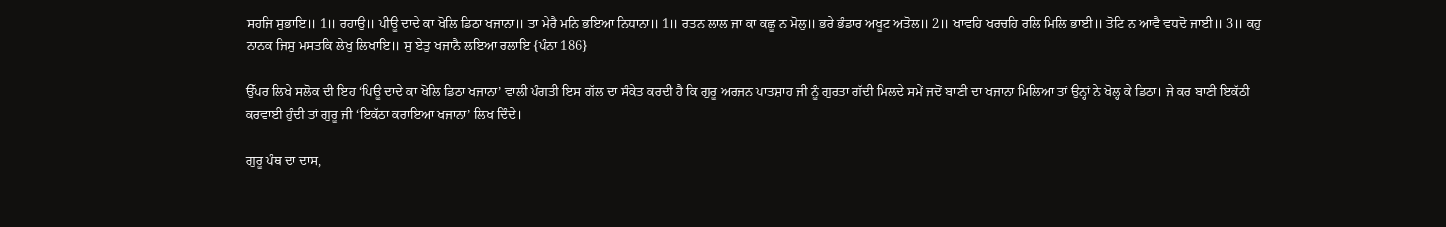ਸਹਜਿ ਸੁਭਾਇ॥ 1॥ ਰਹਾਉ॥ ਪੀਊ ਦਾਦੇ ਕਾ ਖੋਲਿ ਡਿਠਾ ਖਜਾਨਾ॥ ਤਾ ਮੇਰੈ ਮਨਿ ਭਇਆ ਨਿਧਾਨਾ॥ 1॥ ਰਤਨ ਲਾਲ ਜਾ ਕਾ ਕਛੂ ਨ ਮੋਲੁ॥ ਭਰੇ ਭੰਡਾਰ ਅਖੂਟ ਅਤੋਲ॥ 2॥ ਖਾਵਹਿ ਖਰਚਹਿ ਰਲਿ ਮਿਲਿ ਭਾਈ॥ ਤੋਟਿ ਨ ਆਵੈ ਵਧਦੋ ਜਾਈ॥ 3॥ ਕਹੁ ਨਾਨਕ ਜਿਸੁ ਮਸਤਕਿ ਲੇਖੁ ਲਿਖਾਇ॥ ਸੁ ਏਤੁ ਖਜਾਨੈ ਲਇਆ ਰਲਾਇ {ਪੰਨਾ 186}

ਉੱਪਰ ਲਿਖੇ ਸਲੋਕ ਦੀ ਇਹ ‘ਪਿਊ ਦਾਦੇ ਕਾ ਖੋਲਿ ਡਿਠਾ ਖਜਾਨਾ’ ਵਾਲੀ ਪੰਗਤੀ ਇਸ ਗੱਲ ਦਾ ਸੰਕੇਤ ਕਰਦੀ ਹੈ ਕਿ ਗੁਰੂ ਅਰਜਨ ਪਾਤਸ਼ਾਹ ਜੀ ਨੂੰ ਗੁਰਤਾ ਗੱਦੀ ਮਿਲਦੇ ਸਮੇਂ ਜਦੋਂ ਬਾਣੀ ਦਾ ਖਜਾਨਾ ਮਿਲਿਆ ਤਾਂ ਉਨ੍ਹਾਂ ਨੇ ਖੋਲ੍ਹ ਕੇ ਡਿਠਾ। ਜੇ ਕਰ ਬਾਣੀ ਇਕੱਠੀ ਕਰਵਾਈ ਹੁੰਦੀ ਤਾਂ ਗੁਰੂ ਜੀ ‘ਇਕੱਠਾ ਕਰਾਇਆ ਖਜਾਨਾ’ ਲਿਖ ਦਿੰਦੇ।

ਗੁਰੂ ਪੰਥ ਦਾ ਦਾਸ,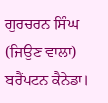ਗੁਰਚਰਨ ਸਿੰਘ (ਜਿਉਣ ਵਾਲਾ) ਬਰੈਂਪਟਨ ਕੈਨੇਡਾ।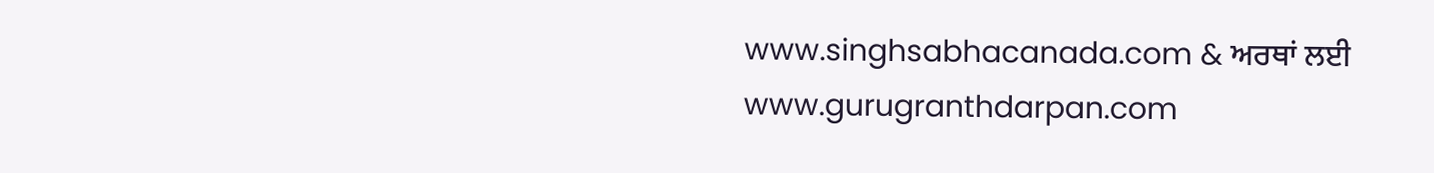www.singhsabhacanada.com & ਅਰਥਾਂ ਲਈ www.gurugranthdarpan.com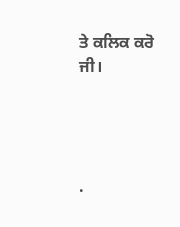ਤੇ ਕਲਿਕ ਕਰੋ ਜੀ।




.